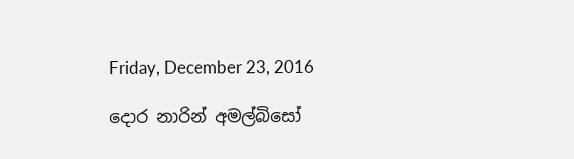Friday, December 23, 2016

දොර නාරින් අමල්බිසෝ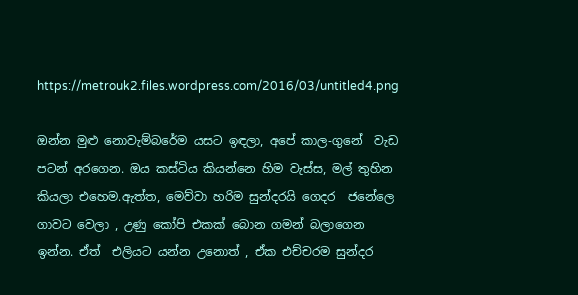https://metrouk2.files.wordpress.com/2016/03/untitled4.png

ඔන්න මුළු නොවැම්බරේම යසට ඉඳලා, අපේ කාල-ගුනේ  වැඩ පටන් අරගෙන. ඔය කස්ටිය කියන්නෙ හිම වැස්ස, මල් තුහින කියලා එහෙම.ඇත්ත, මෙව්වා හරිම සුන්දරයි ගෙදර  ජනේලෙ ගාවට වෙලා , උණු කෝපි එකක් බොන ගමන් බලාගෙන ඉන්න. ඒත්  එලියට යන්න උනොත් , ඒක එච්චරම සුන්දර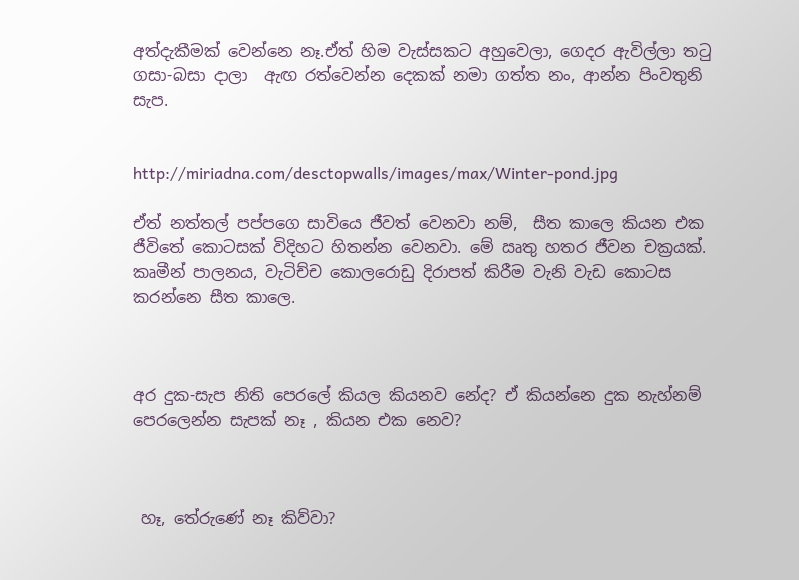අත්දැකීමක් වෙන්නෙ නෑ.ඒත් හිම වැස්සකට අහුවෙලා, ගෙදර ඇවිල්ලා ත‍ටු ගසා-බසා දාලා  ඇඟ රත්වෙන්න දෙකක් නමා ගත්ත නං, ආන්න පිංවතුනි සැප.


http://miriadna.com/desctopwalls/images/max/Winter-pond.jpg

ඒත් නත්තල් පප්පගෙ සාවියෙ ජීවත් වෙනවා නම්,  සීත කාලෙ කියන එක ජීවිතේ කොටසක් විදිහට හිතන්න වෙනවා. මේ ඍතු හතර ජීවන චක්‍රයක්. කෘමීන් පාලනය, වැටිච්ච කොලරොඩු දිරාපත් කිරීම වැනි වැඩ කොටස  කරන්නෙ සීත කාලෙ.



අර දුක-සැප නිති පෙරලේ කියල කියනව නේද? ඒ කියන්නෙ දුක නැහ්නම් පෙරලෙන්න සැපක් නෑ , කියන එක නෙව?



 හෑ, තේරුණේ නෑ කිව්වා?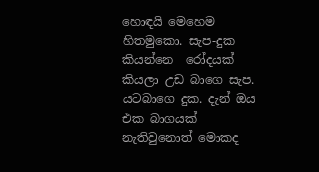හොඳයි මෙහෙම හිතමුකො. සැප-දුක කියන්නෙ  රෝදයක් කියලා උඩ බාගෙ සැප. යටබාගෙ දුක. දැන් ඔය එක බාගයක් නැතිවුනොත් මොකද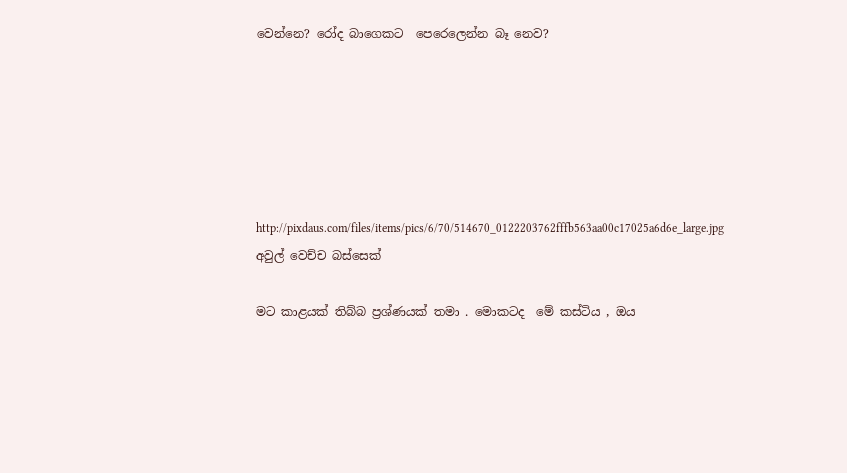වෙන්නෙ? රෝද බාගෙකට  පෙරෙලෙන්න බෑ නෙව?






http://pixdaus.com/files/items/pics/6/70/514670_0122203762fffb563aa00c17025a6d6e_large.jpg
අවුල් වෙච්ච බස්සෙක්

මට කාළයක් තිබ්බ ප්‍රශ්ණයක් තමා . මොකටද  මේ කස්ටිය , ඔය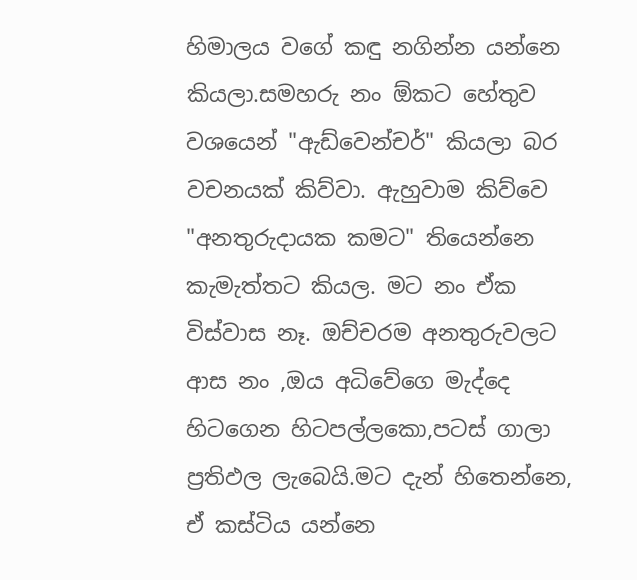හිමාලය වගේ කඳු නගින්න යන්නෙ කියලා.සමහරු නං ඕකට හේතුව වශයෙන් "ඇඩ්වෙන්චර්" කියලා බර වචනයක් කිව්වා. ඇහුවාම කිව්වෙ "අනතුරුදායක කමට" තියෙන්නෙ කැමැත්තට කියල. මට නං ඒක විස්වාස නෑ. ඔච්චරම අනතුරුවලට  ආස නං ,ඔය අධිවේගෙ මැද්දෙ හිටගෙන හිටපල්ලකො,පටස් ගාලා ප්‍රතිඵල ලැබෙයි.මට දැන් හිතෙන්නෙ, ඒ කස්ටිය යන්නෙ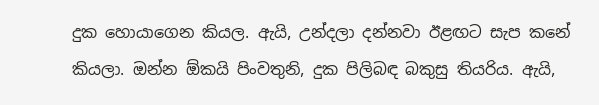දුක හොයාගෙන කියල. ඇයි, උන්දලා දන්නවා ඊළඟට සැප කනේ කියලා. ඔන්න ඕකයි පිංවතුනි, දුක පිලිබඳ බකුසු තියරිය. ඇයි,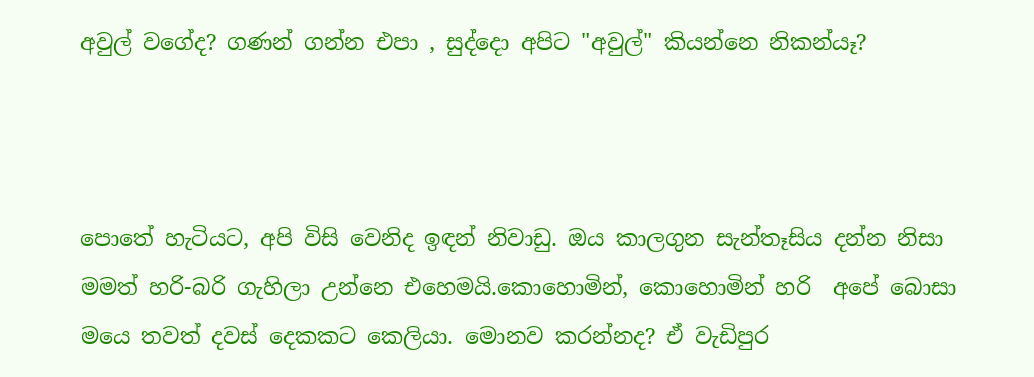අවුල් වගේද? ගණන් ගන්න එපා , සුද්දො අපිට "අවුල්" කියන්නෙ නිකන්යෑ?



පොතේ හැටියට, අපි විසි වෙනිද ඉඳන් නිවාඩු. ඔය කාලගුන සැන්තෑසිය දන්න නිසා මමත් හරි-බරි ගැහිලා උන්නෙ එහෙමයි.කොහොමින්, කොහොමින් හරි  අපේ බොසා මයෙ තවත් දවස් දෙකකට කෙලියා. මොනව කරන්නද? ඒ වැඩිපුර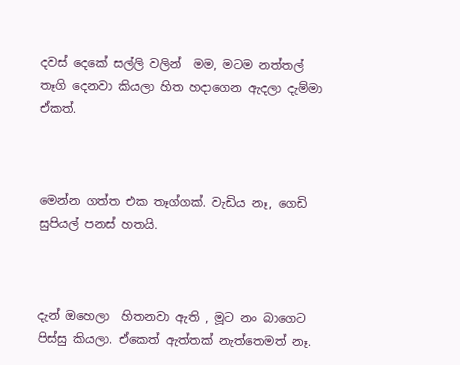දවස් දෙකේ සල්ලි වලින්  මම, මටම නත්තල් තෑගි දෙනවා කියලා හිත හදාගෙන ඇදලා දැම්මා ඒකත්.



මෙන්න ගත්ත එක තෑග්ගක්. වැඩිය නෑ, ගෙඩි සුපියල් පනස් හතයි.



දැන් ඔහෙලා  හිතනවා ඇති , මූට නං බාගෙට පිස්සු කියලා. ඒකෙත් ඇත්තක් නැත්තෙමත් නෑ.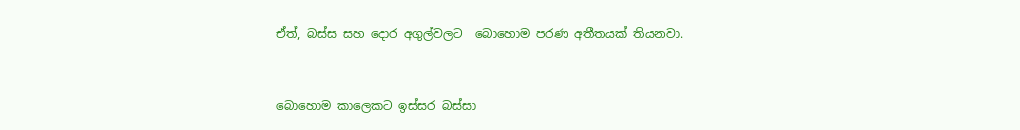ඒත්, බස්ස සහ දොර අගුල්වලට  බොහොම පරණ අතීතයක් තියනවා.



බොහොම කාලෙකට ඉස්සර බස්සා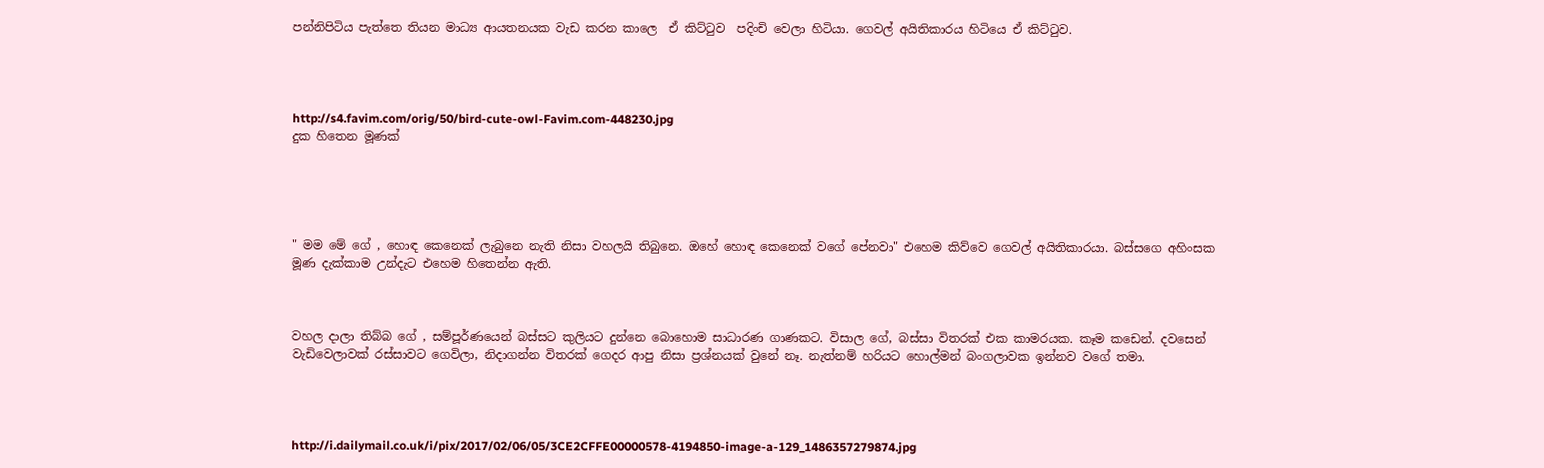පන්නිපිටිය පැත්තෙ තියන මාධ්‍ය ආයතනයක වැඩ කරන කාලෙ  ඒ කිට්‍ටුව  පදිංචි වෙලා හිටියා. ගෙවල් අයිතිකාරය හිටියෙ ඒ කිට්‍ටුව.




http://s4.favim.com/orig/50/bird-cute-owl-Favim.com-448230.jpg
දුක හිතෙන මූණක්





" මම මේ ගේ , හොඳ කෙනෙක් ලැබුනෙ නැති නිසා වහලයි තිබුනෙ. ඔහේ හොඳ කෙනෙක් වගේ පේනවා" එහෙම කිව්වෙ ගෙවල් අයිතිකාරයා. බස්සගෙ අහිංසක මූණ දැක්කාම උන්දැට එහෙම හිතෙන්න ඇති.



වහල දාලා තිබ්බ ගේ , සම්පූර්ණයෙන් බස්සට කුලියට දුන්නෙ බොහොම සාධාරණ ගාණකට. විසාල ගේ, බස්සා විතරක් එක කාමරයක. කෑම කඩෙන්. දවසෙන් වැඩිවෙලාවක් රස්සාවට ගෙවිලා, නිදාගන්න විතරක් ගෙදර ආපු නිසා ප්‍රශ්නයක් වුනේ නෑ. නැත්නම් හරියට හොල්මන් බංගලාවක ඉන්නව වගේ තමා.




http://i.dailymail.co.uk/i/pix/2017/02/06/05/3CE2CFFE00000578-4194850-image-a-129_1486357279874.jpg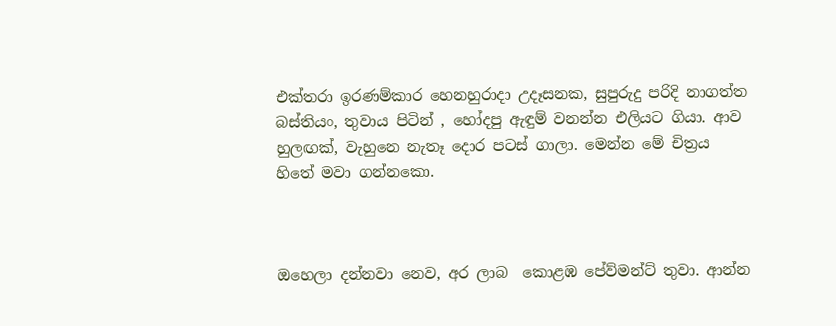එක්තරා ඉරණම්කාර හෙනහුරාදා උදෑසනක, සුපුරුදු පරිදි නාගත්ත බස්තියං, තුවාය පිටින් , හෝදපු ඇඳුම් වනන්න එලියට ගියා. ආව හුලඟක්, වැහුනෙ නැතෑ දොර පටස් ගාලා. මෙන්න මේ චිත්‍රය හිතේ මවා ගන්නකො.



ඔහෙලා දන්නවා නෙව, අර ලාබ  කොළඹ පේව්මන්ට් තුවා. ආන්න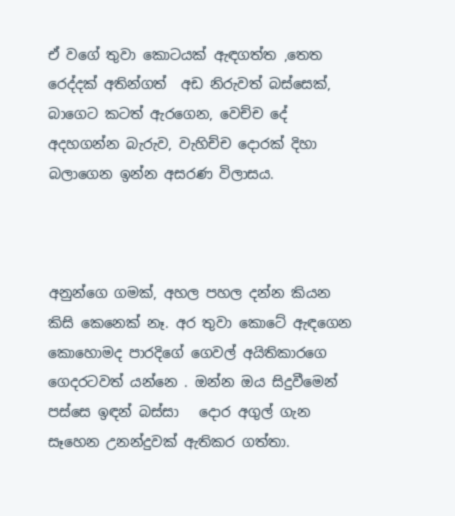ඒ වගේ තුවා කොටයක් ඇඳගත්ත ,තෙත රෙද්දක් අතින්ගත්  අඩ නිරුවත් බස්සෙක්, බාගෙට කටත් ඇරගෙන, වෙච්ච දේ අදහගන්න බැරුව, වැහිච්ච දොරක් දිහා බලාගෙන ඉන්න අසරණ විලාසය.



අනුන්ගෙ ගමක්, අහල පහල දන්න කියන කිසි කෙනෙක් නෑ. අර තුවා කොටේ ඇඳගෙන කොහොමද පාරදිගේ ගෙවල් අයිතිකාරගෙ ගෙදරටවත් යන්නෙ . ඔන්න ඔය සිදුවීමෙන් පස්සෙ ඉඳන් බස්සා   දොර අගුල් ගැන සෑහෙන උනන්දුවක් ඇතිකර ගත්තා.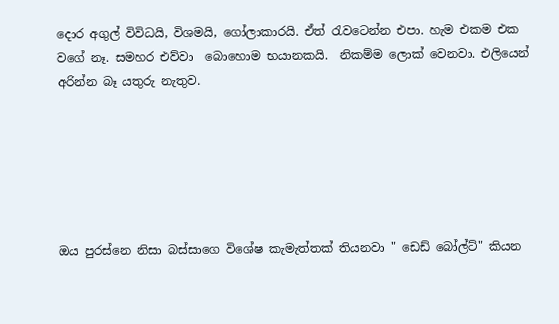දොර අගුල් විවිධයි, විශමයි, ගෝලාකාරයි. ඒත් ‍රැවටෙන්න එපා. හැම එකම එක වගේ නෑ. සමහර එව්වා  බොහොම භයානකයි.  නිකම්ම ලොක් වෙනවා. එලියෙන්  අරින්න බෑ යතුරු නැතුව.






ඔය පුරස්නෙ නිසා බස්සාගෙ විශේෂ කැමැත්තක් තියනවා " ඩෙඩ් බෝල්ට්" කියන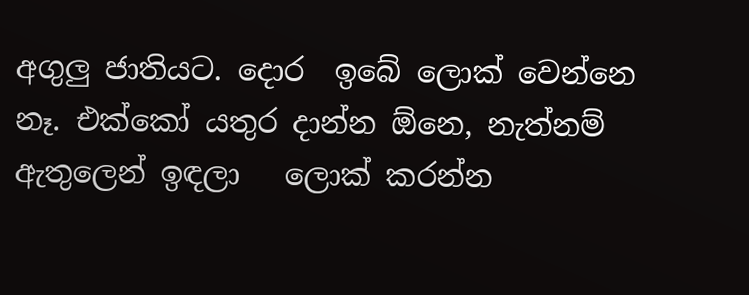අගුලු ජාතියට. දොර  ඉබේ ලොක් වෙන්නෙ නෑ. එක්කෝ යතුර දාන්න ඕනෙ, නැත්නම් ඇතුලෙන් ඉඳලා   ලොක් කරන්න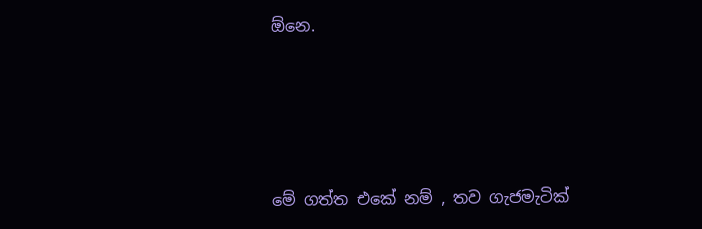ඕනෙ.





මේ ගත්ත එකේ නම් , තව ගැජමැටික්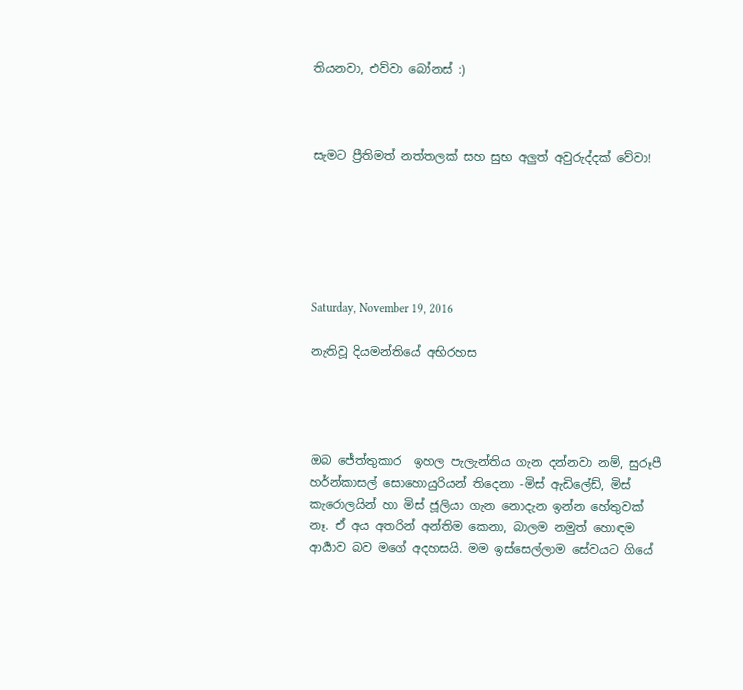තියනවා, එව්වා බෝනස් :)



සැමට ප්‍රීතිමත් නත්තලක් සහ සුභ අලුත් අවුරුද්දක් වේවා!






Saturday, November 19, 2016

නැතිවූ දියමන්තියේ අභිරහස




ඔබ ජේත්තුකාර  ඉහල පැලැන්තිය ගැන දන්නවා නම්, සුරූපී හර්න්කාසල් සොහොයුරියන් තිදෙනා -මිස් ඇඩිලේඩ්, මිස් කැරොලයින් හා මිස් ජූලියා ගැන නොදැන ඉන්න හේතුවක් නෑ. ඒ අය අතරින් අන්තිම කෙනා, බාලම නමුත් හොඳම ආර්‍යාව බව මගේ අදහසයි. මම ඉස්සෙල්ලාම සේවයට ගියේ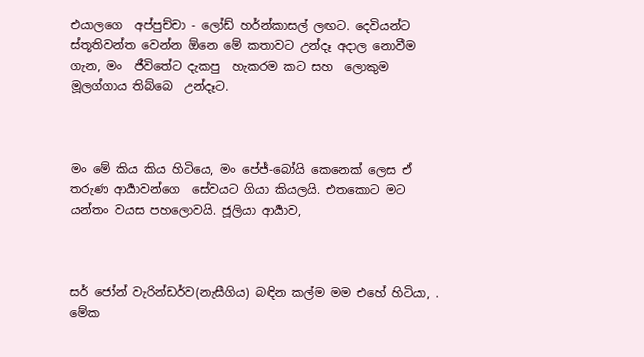එයාලගෙ  අප්පුච්චා - ලෝඩ් හර්න්කාසල් ලඟට. දෙවියන්ට ස්තූතිවන්ත වෙන්න ඕනෙ මේ කතාවට උන්දෑ අදාල නොවීම ගැන, මං  ජීවිතේට දැකපු  හැකරම කට සහ  ලොකුම මූලග්ගාය තිබ්බෙ  උන්දෑට.



මං මේ කිය කිය හිටියෙ, මං පේජ්-බෝයි කෙනෙක් ලෙස ඒ තරුණ ආර්‍යාවන්ගෙ  සේවයට ගියා කියලයි. එතකොට මට යන්තං වයස පහලොවයි. ජූලියා ආර්‍යාව,



සර් ජෝන් වැරින්ඩර්ව(නැසීගිය) බඳින කල්ම මම එහේ හිටියා, . මේක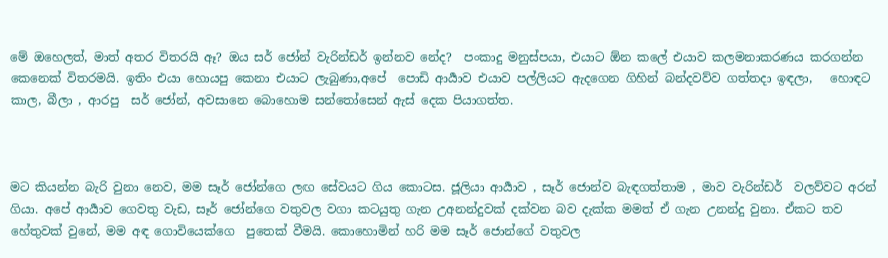මේ ඔහෙලත්, මාත් අතර විතරයි ඈ? ඔය සර් ජෝන් වැරින්ඩර් ඉන්නව නේද?  පංකාදු මනුස්පයා, එයාට ඕන කලේ එයාව කලමනාකරණය කරගන්න කෙනෙක් විතරමයි. ඉතිං එයා හොයපු කෙනා එයාට ලැබුණා,අපේ  පොඩි ආර්‍යාව එයාව පල්ලියට ඇදගෙන ගිහින් බන්දවව්ව ගත්තදා ඉඳලා,   හොඳට  කාල, බීලා , ආරපු  සර් ජෝන්, අවසානෙ බොහොම සන්තෝසෙන් ඇස් දෙක පියාගත්ත.



මට කියන්න බැරි වුනා නෙව, මම සෑර් ජෝන්ගෙ ලඟ සේවයට ගිය කොටස. ජූලියා ආර්‍යාව , සෑර් ජොන්ව බැඳගත්තාම , මාව වැරින්ඩර්  වලව්වට අරන් ගියා. අපේ ආර්‍යාව ගෙවතු වැඩ, සෑර් ජෝන්ගෙ වතුවල වගා කටයුතු ගැන උඅනන්දුවක් දක්වන බව දැක්ක මමත් ඒ ගැන උනන්දු වුනා. ඒකට තව හේතුවක් වුනේ, මම අඳ ගොවියෙක්ගෙ  පුතෙක් වීමයි. කොහොමින් හරි මම සෑර් ජොන්ගේ වතුවල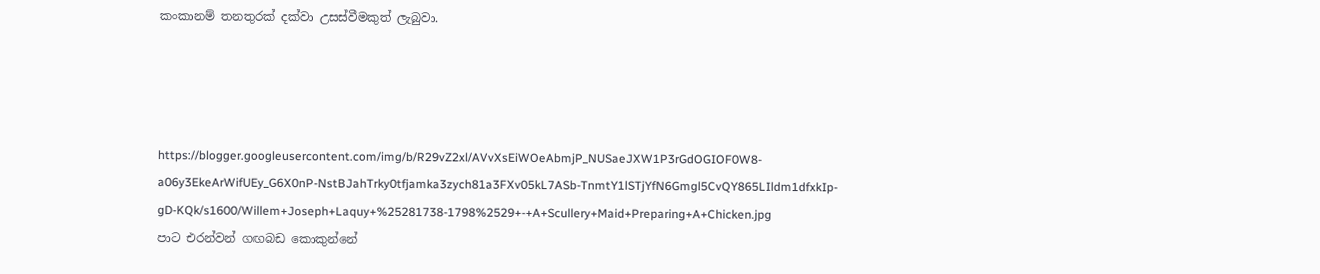කංකානම් තනතුරක් දක්වා උසස්වීමකුත් ලැබුවා.




https://blogger.googleusercontent.com/img/b/R29vZ2xl/AVvXsEiWOeAbmjP_NUSaeJXW1P3rGdOGIOF0W8-a06y3EkeArWifUEy_G6X0nP-NstBJahTrky0tfjamka3zych81a3FXv05kL7ASb-TnmtY1lSTjYfN6Gmgl5CvQY865LIldm1dfxkIp-gD-KQk/s1600/Willem+Joseph+Laquy+%25281738-1798%2529+-+A+Scullery+Maid+Preparing+A+Chicken.jpg
පාට එරන්වන් ගඟබඩ කොකුන්නේ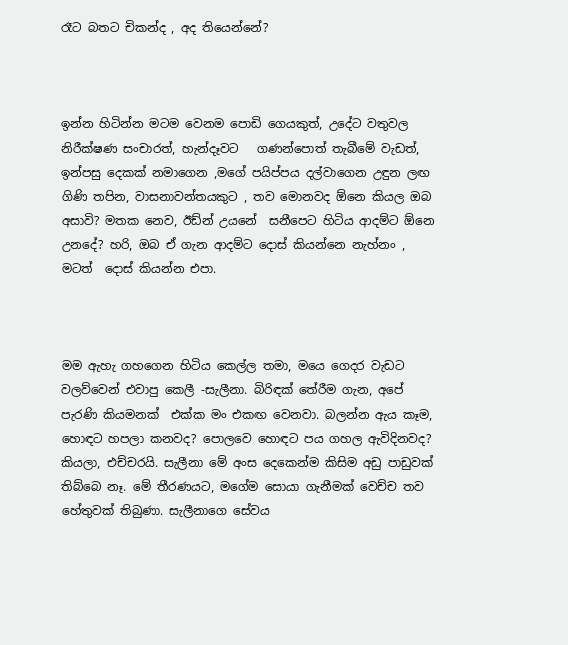රෑට බතට චිකන්ද , අද තියෙන්නේ?



ඉන්න හිටින්න මටම වෙනම පොඩි ගෙයකුත්, උදේට වතුවල  නිරීක්ෂණ සංචාරත්, හැන්දෑවට   ගණන්පොත් තැබීමේ වැඩත්, ඉන්පසු දෙකක් නමාගෙන ,මගේ පයිප්පය දල්වාගෙන උඳුන ලඟ ගිණි තපින, වාසනාවන්තයකුට , තව මොනවද ඕනෙ කියල ඔබ අසාවි? මතක නෙව, ඊඩ්න් උයනේ  සනීපෙට හිටිය ආදම්ට ඕනෙ උනදේ? හරි, ඔබ ඒ ගැන ආදම්ට දොස් කියන්නෙ නැහ්නං , මටත්  දොස් කියන්න එපා.



මම ඇහැ ගහගෙන හිටිය කෙල්ල තමා, මයෙ ගෙදර වැඩට වලව්වෙන් එවාපු කෙලී -සැලීනා. බිරිඳක් තේරීම ගැන, අපේ පැරණි කියමනක්  එක්ක මං එකඟ වෙනවා. බලන්න ඇය කෑම, හොඳට හපලා කනවද? පොලවෙ හොඳට පය ගහල ඇවිදිනවද? කියලා, එච්චරයි. සැලීනා මේ අංස දෙකෙන්ම කිසිම අඩු පාඩුවක් තිබ්බෙ නෑ. මේ තීරණයට, මගේම සොයා ගැනීමක් වෙච්ච තව හේතුවක් තිබුණා. සැලීනාගෙ සේවය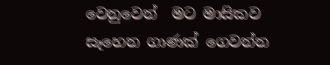වෙනුවෙන්  මට මාසිකව සෑහෙන ගාණක් ගෙවන්න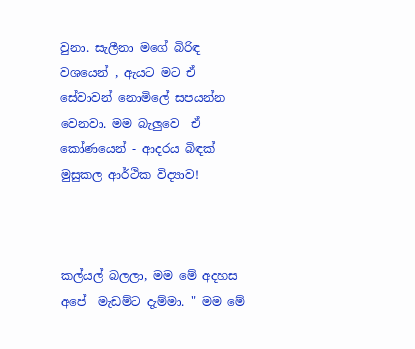වුනා. සැලීනා මගේ බිරිඳ වශයෙන් , ඇයට මට ඒ සේවාවන් නොමිලේ සපයන්න වෙනවා. මම බැලුවෙ  ඒ කෝණයෙන් - ආදරය බිඳක් මුසුකල ආර්ථික විද්‍යාව!



කල්යල් බලලා, මම මේ අදහස අපේ  මැඩම්ට දැම්මා. " මම මේ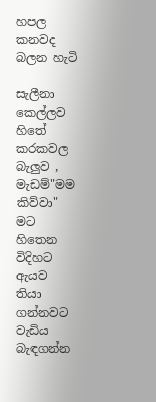හපල කනවද බලන හැටි

සැලීනා කෙල්ලව හිතේ කරකවල බැලුව , මැඩම්"මම කිව්වා" මට හිතෙන විදිහට ඇයව තියා ගන්නවට වැඩිය බැඳගන්න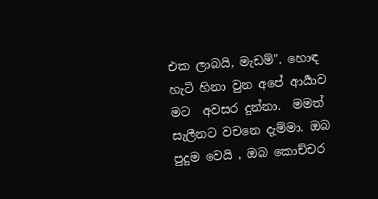එක ලාබයි, මැඩම්". හොඳ හැටි හිනා වුන අපේ ආර්‍යාව මට  අවසර දුන්නා.  මමත් සැලීනට වචනෙ දැම්මා. ඔබ පුදුම වෙයි , ඔබ කොච්චර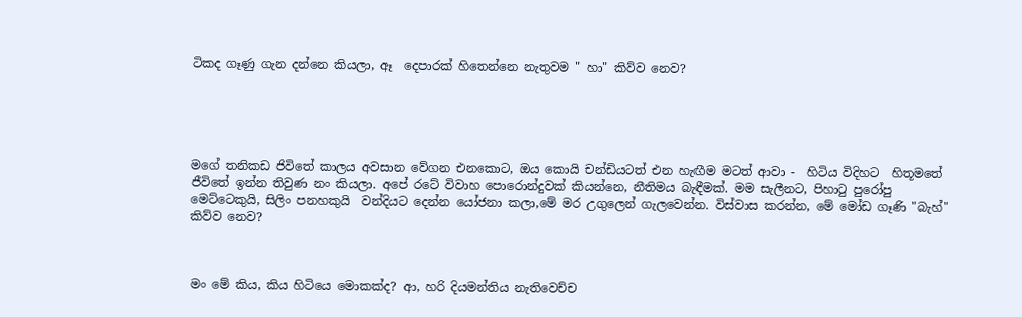ටිකද ගෑණු ගැන දන්නෙ කියලා, ඈ  දෙපාරක් හිතෙන්නෙ නැතුවම " හා" කිව්ව නෙව?





මගේ තනිකඩ ජිවිතේ කාලය අවසාන වේගන එනකොට, ඔය කොයි චන්ඩියටත් එන හැඟීම මටත් ආවා -  හිටිය විදිහට  හිතූමතේ ජීවිතේ ඉන්න තිවුණ නං කියලා. අපේ රටේ විවාහ පොරොන්දුවක් කියන්නෙ, නීතිමය බැඳීමක්. මම සැලීනට, පිහා‍ටු පුරෝපු මෙට්ටෙකුයි, සිලිං පනහකුයි  වන්දියට දෙන්න යෝජනා කලා,මේ මර උගුලෙන් ගැලවෙන්න. විස්වාස කරන්න, මේ මෝඩ ගෑණි "බැහ්" කිව්ව නෙව?



මං මේ කිය, කිය හිටියෙ මොකක්ද? ආ, හරි දියමන්තිය නැතිවෙච්ච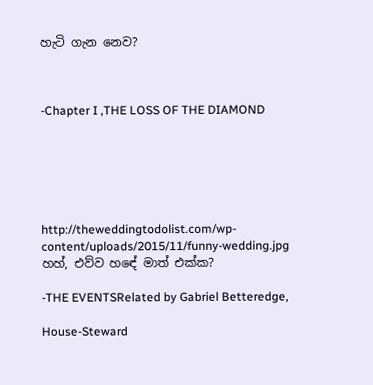හැටි ගැන නෙව?



-Chapter I ,THE LOSS OF THE DIAMOND






http://theweddingtodolist.com/wp-content/uploads/2015/11/funny-wedding.jpg
හහ්, එව්ව හඳේ මාත් එක්ක?

-THE EVENTSRelated by Gabriel Betteredge,

House-Steward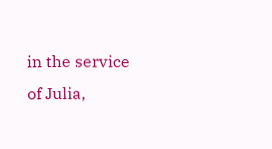in the service of Julia,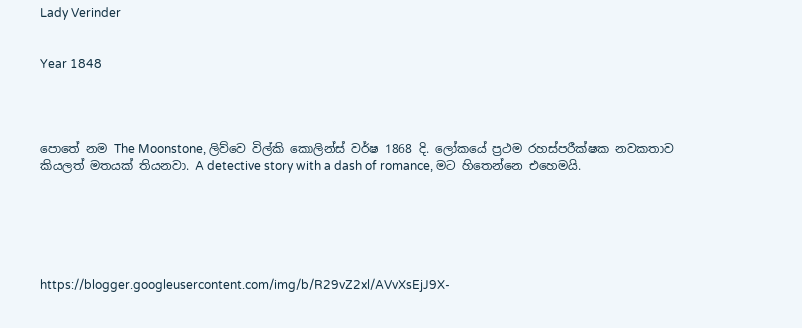Lady Verinder


Year 1848




පොතේ නම The Moonstone, ලිව්වෙ විල්කි කොලින්ස් වර්ෂ 1868 දි. ලෝකයේ ප්‍රථම රහස්පරීක්ෂක නවකතාව කියලත් මතයක් තියනවා. A detective story with a dash of romance, මට හිතෙන්නෙ එහෙමයි.






https://blogger.googleusercontent.com/img/b/R29vZ2xl/AVvXsEjJ9X-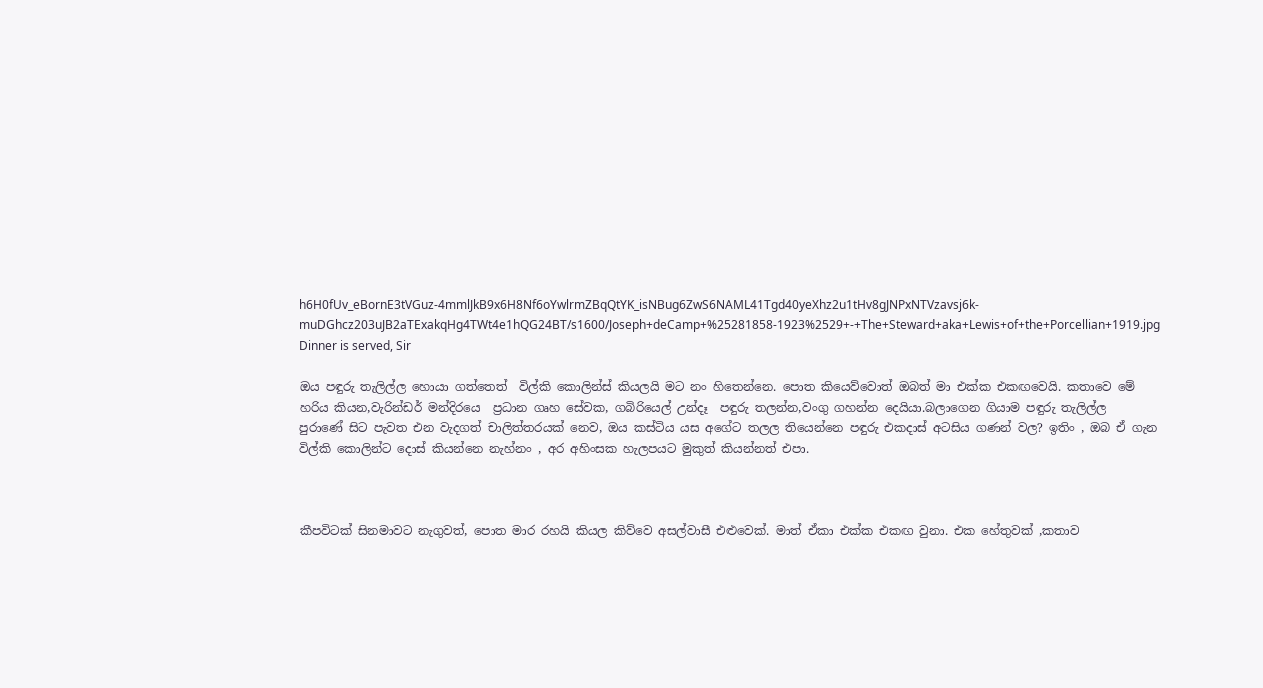h6H0fUv_eBornE3tVGuz-4mmlJkB9x6H8Nf6oYwlrmZBqQtYK_isNBug6ZwS6NAML41Tgd40yeXhz2u1tHv8gJNPxNTVzavsj6k-muDGhcz203uJB2aTExakqHg4TWt4e1hQG24BT/s1600/Joseph+deCamp+%25281858-1923%2529+-+The+Steward+aka+Lewis+of+the+Porcellian+1919.jpg
Dinner is served, Sir

ඔය පඳුරු තැලිල්ල හොයා ගත්තෙත්  විල්කි කොලින්ස් කියලයි මට නං හිතෙන්නෙ. පොත කියෙව්වොත් ඔබත් මා එක්ක එකඟවෙයි. කතාවෙ මේ හරිය කියන,වැරින්ඩර් මන්දිරයෙ  ප්‍රධාන ගෘහ සේවක, ගබිරියෙල් උන්දෑ  පඳුරු තලන්න,වංගු ගහන්න දෙයියා.බලාගෙන ගියාම පඳුරු තැලිල්ල  පුරාණේ සිට පැවත එන වැදගත් චාලිත්තරයක් නෙව, ඔය කස්ටිය යස අගේට තලල තියෙන්නෙ පඳුරු එකදාස් අටසිය ගණන් වල? ඉතිං , ඔබ ඒ ගැන විල්කි කොලින්ට දොස් කියන්නෙ නැහ්නං , අර අහිංසක හැලපයට මුකුත් කියන්නත් එපා.



කීපවිටක් සිනමාවට නැගුවත්, පොත මාර රහයි කියල කිව්වෙ අසල්වාසී එළුවෙක්. මාත් ඒකා එක්ක එකඟ වුනා. එක හේතුවක් ,කතාව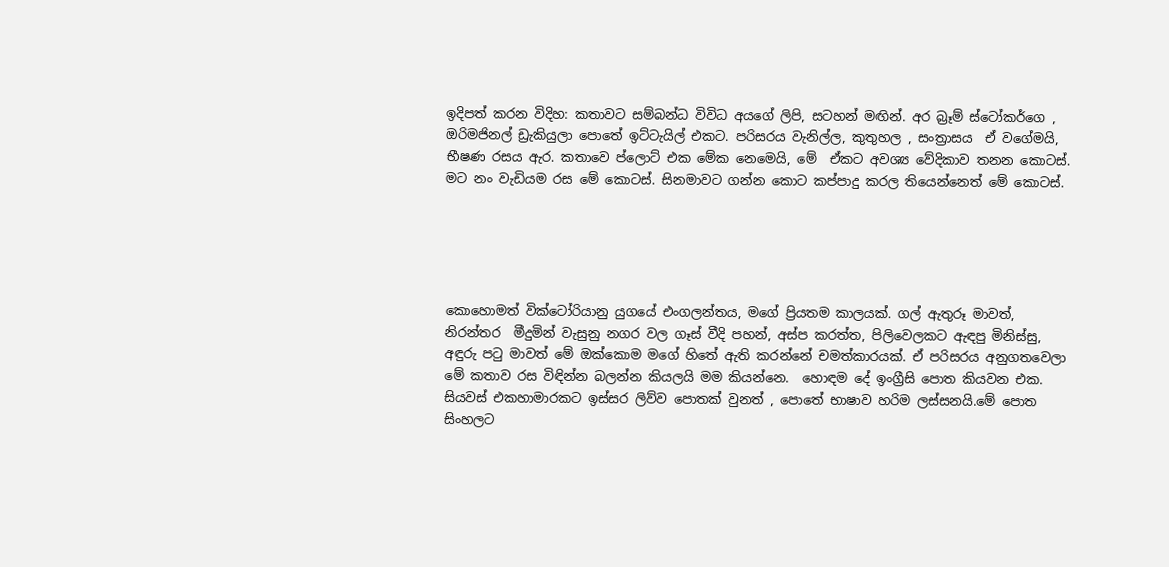ඉදිපත් කරන විදිහ: කතාවට සම්බන්ධ විවිධ අයගේ ලිපි, සටහන් මඟින්. අර බ්‍රෑම් ස්ටෝකර්ගෙ , ඔරිමජිනල් ඩ්‍රැකියුලා පොතේ ඉට්ටැයිල් එකට. පරිසරය වැනිල්ල, කුතුහල , සංත්‍රාසය  ඒ වගේමයි, භීෂණ රසය ඇර. කතාවෙ ප්ලොට් එක මේක නෙමෙයි, මේ  ඒකට අවශ්‍ය වේදිකාව තනන කොටස්. මට නං වැඩියම රස මේ කොටස්. සිනමාවට ගන්න කොට කප්පාදු කරල තියෙන්නෙත් මේ කොටස්.





කොහොමත් වික්ටෝරියානු යුගයේ එංගලන්තය, මගේ ප්‍රියතම කාලයක්. ගල් ඇතුරූ මාවත්,  නිරන්තර  මීදුමින් වැසුනු නගර වල ගෑස් වීදි පහන්, අස්ප කරත්ත, පිලිවෙලකට ඇඳපු මිනිස්සු, අඳුරු ප‍ටු මාවත් මේ ඔක්කොම මගේ හිතේ ඇති කරන්නේ චමත්කාරයක්. ඒ පරිසරය අනුගතවෙලා මේ කතාව රස විඳින්න බලන්න කියලයි මම කියන්නෙ.  හොඳම දේ ඉංග්‍රීසි පොත කියවන එක. සියවස් එකහාමාරකට ඉස්සර ලිව්ව පොතක් වුනත් , පොතේ භාෂාව හරිම ලස්සනයි.මේ පොත සිංහලට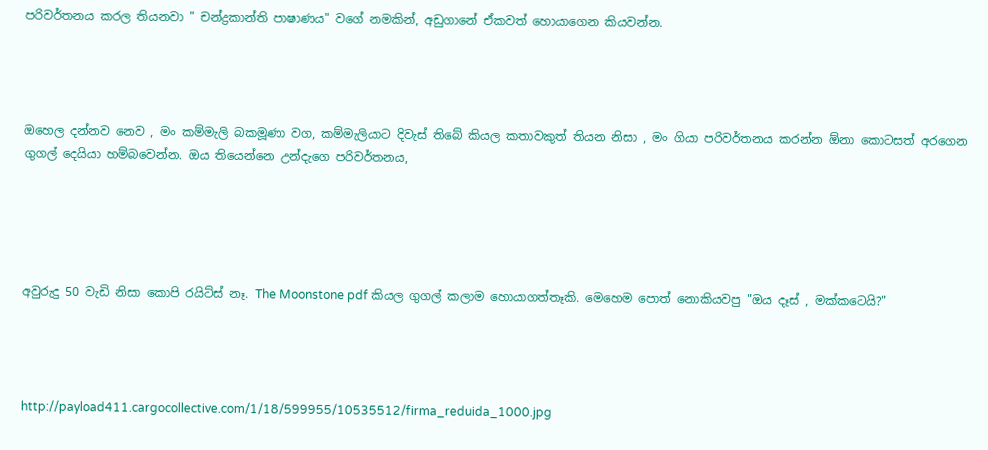පරිවර්තනය කරල තියනවා " චන්ද්‍රකාන්ති පාෂාණය" වගේ නමකින්, අඩුගානේ ඒකවත් හොයාගෙන කියවන්න.




ඔහෙල දන්නව නෙව , මං කම්මැලි බකමූණා වග, කම්මැලියාට දිවැස් තිබේ කියල කතාවකුත් තියන නිසා , මං ගියා පරිවර්තනය කරන්න ඕනා කොටසත් අරගෙන ගුගල් දෙයියා හම්බවෙන්න. ඔය තියෙන්නෙ උන්දැගෙ පරිවර්තනය,





අවුරුදු 50 වැඩි නිසා කොපි රයිට්ස් නෑ. The Moonstone pdf කියල ගුගල් කලාම හොයාගත්තෑකි. මෙහෙම පොත් නොකියවපු "ඔය දෑස් , මක්කටෙයි?"




http://payload411.cargocollective.com/1/18/599955/10535512/firma_reduida_1000.jpg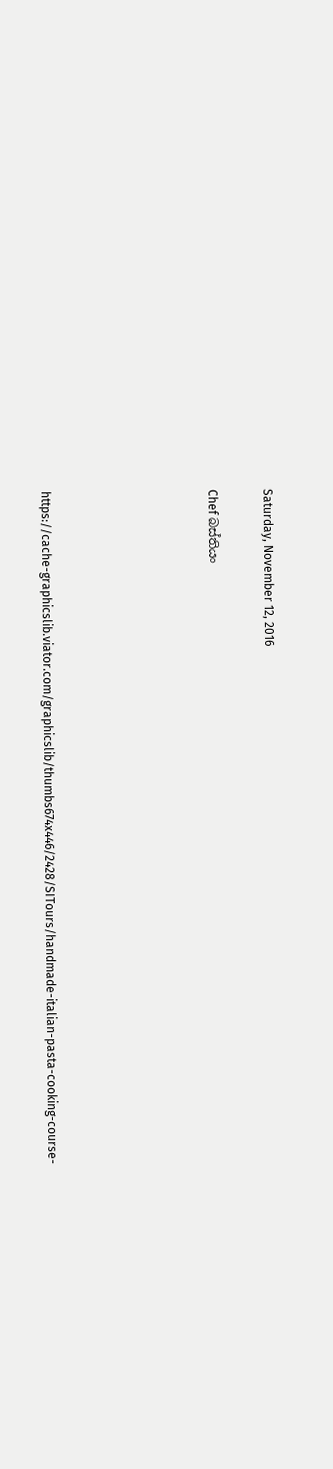Saturday, November 12, 2016

Chef බස්තියං





https://cache-graphicslib.viator.com/graphicslib/thumbs674x446/2428/SITours/handmade-italian-pasta-cooking-course-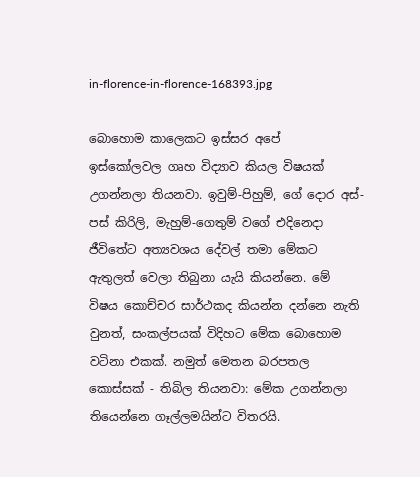in-florence-in-florence-168393.jpg

බොහොම කාලෙකට ඉස්සර අපේ  ඉස්කෝලවල ගෘහ විද්‍යාව කියල විෂයක් උගන්නලා තියනවා. ඉවුම්-පිහුම්, ගේ දොර අස්-පස් කිරිලි, මැහුම්-ගෙතුම් වගේ එදිනෙදා ජීවිතේට අත්‍යවශය දේවල් තමා මේකට ඇතුලත් වෙලා තිබුනා යැයි කියන්නෙ. මේ විෂය කොච්චර සාර්ථකද කියන්න දන්නෙ නැති වුනත්, සංකල්පයක් විදිහට මේක බොහොම වටිනා එකක්. නමුත් මෙතන බරපතල කොස්සක් - තිබිල තියනවා: මේක උගන්නලා තියෙන්නෙ ගෑල්ලමයින්ට විතරයි.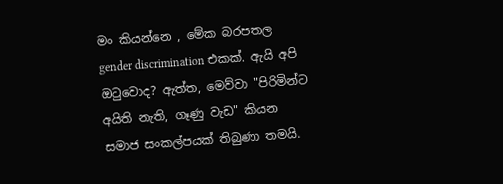මං කියන්නෙ , මේක බරපතල gender discrimination එකක්. ඇයි අපි ඔ‍ටුවොද? ඇත්ත, මෙව්වා "පිරිමින්ට අයිති නැති, ගෑණු වැඩ" කියන සමාජ සංකල්පයක් තිබුණා තමයි.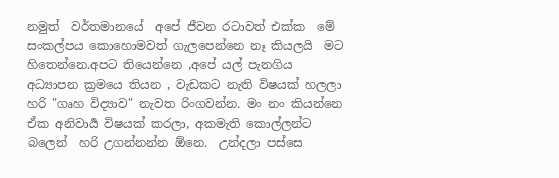නමුත්  වර්තමානයේ  අපේ ජීවන රටාවත් එක්ක  මේ සංකල්පය කොහොමවත් ගැලපෙන්නෙ නෑ කියලයි  මට හිතෙන්නෙ.අපට තියෙන්නෙ ,අපේ යල් පැනගිය අධ්‍යාපන ක්‍රමයෙ තියන , වැඩකට නැති විෂයක් හලලා හරි "ගෘහ විද්‍යාව" නැවත රිංගවන්න. මං නං කියන්නෙ ඒක අනිවාර්‍ය විෂයක් කරලා, අකමැති කොල්ලන්ට බලෙන්  හරි උගන්නන්න ඕනෙ.  උන්දලා පස්සෙ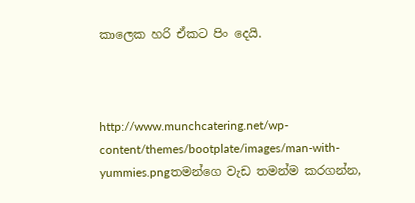කාලෙක හරි ඒකට පිං දෙයි.



http://www.munchcatering.net/wp-content/themes/bootplate/images/man-with-yummies.pngතමන්ගෙ වැඩ තමන්ම කරගන්න,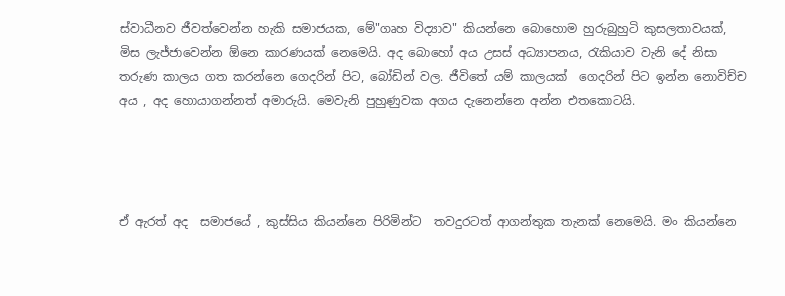ස්වාධීනව ජීවත්වෙන්න හැකි සමාජයක, මේ"ගෘහ විද්‍යාව" කියන්නෙ බොහොම හුරුබුහුටි කුසලතාවයක්, මිස ලැජ්ජාවෙන්න ඕනෙ කාරණයක් නෙමෙයි. අද බොහෝ අය උසස් අධ්‍යාපනය, රැකියාව වැනි දේ නිසා තරුණ කාලය ගත කරන්නෙ ගෙදරින් පිට, බෝඩින් වල. ජීවිතේ යම් කාලයක්  ගෙදරින් පිට ඉන්න නොවිච්ච අය , අද හොයාගන්නත් අමාරුයි. මෙවැනි පුහුණුවක අගය දැනෙන්නෙ අන්න එතකොටයි.




ඒ ඇරත් අද  සමාජයේ , කුස්සිය කියන්නෙ පිරිමින්ට  තවදුරටත් ආගන්තුක තැනක් නෙමෙයි. මං කියන්නෙ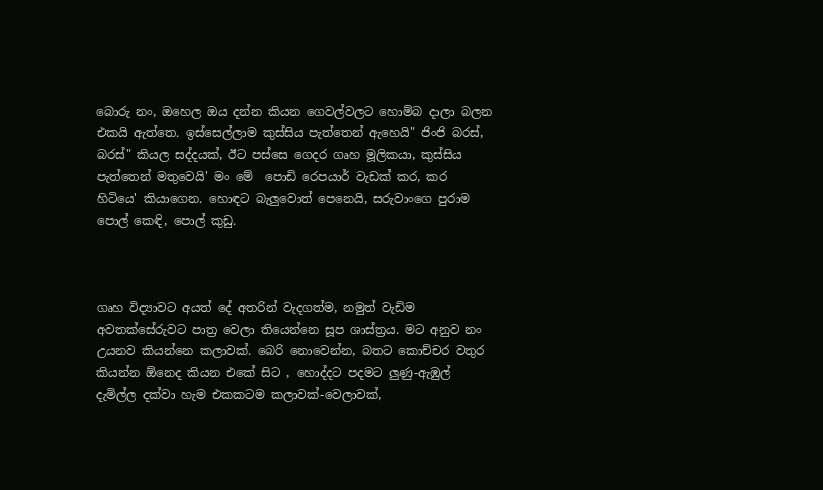බොරු නං, ඔහෙල ඔය දන්න කියන ගෙවල්වලට හොම්බ දාලා බලන එකයි ඇත්තෙ. ඉස්සෙල්ලාම කුස්සිය පැත්තෙන් ඇහෙයි" ජිංජි බරස්, බරස්" කියල සද්දයක්, ඊට පස්සෙ ගෙදර ගෘහ මූලිකයා, කුස්සිය පැත්තෙන් මතුවෙයි' මං මේ  පොඩි රෙපයාර් වැඩක් කර, කර හිටියෙ' කියාගෙන. හොඳට බැලුවොත් පෙනෙයි, සරුවාංගෙ පුරාම  පොල් කෙඳි, පොල් කුඩු.



ගෘහ විද්‍යාවට අයත් දේ අතරින් වැදගත්ම, නමුත් වැඩිම අවතක්සේරුවට පාත්‍ර වෙලා තියෙන්නෙ සූප ශාස්ත්‍රය. මට අනුව නං උයනව කියන්නෙ කලාවක්. බෙරි නොවෙන්න, බතට කොච්චර වතුර කියන්න ඕනෙද කියන එකේ සිට , හොද්දට පදමට ලුණු-ඇඹුල් දැමිල්ල දක්වා හැම එකකටම කලාවක්-වෙලාවක්,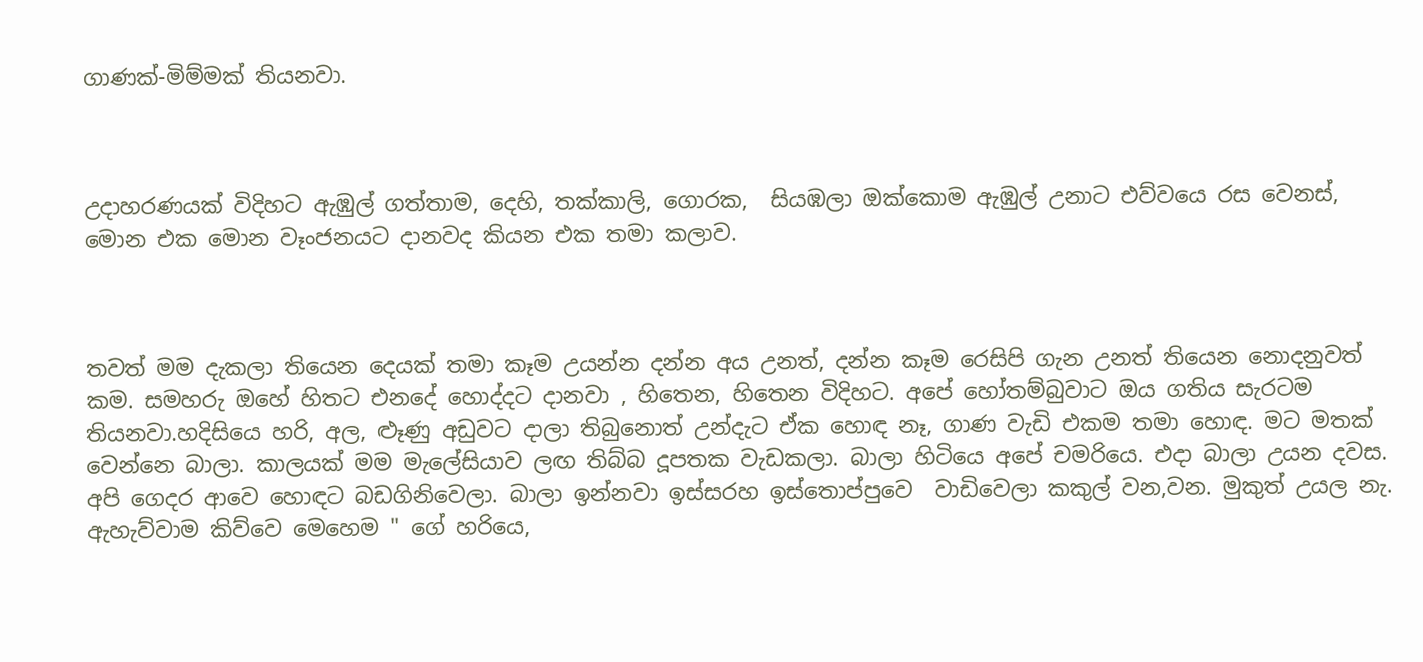ගාණක්-මිම්මක් තියනවා.



උදාහරණයක් විදිහට ඇඹුල් ගත්තාම, දෙහි, තක්කාලි, ගොරක,  සියඹලා ඔක්කොම ඇඹුල් උනාට එව්වයෙ රස වෙනස්,  මොන එක මොන වෑංජනයට දානවද කියන එක තමා කලාව.



තවත් මම දැකලා තියෙන දෙයක් තමා කෑම උයන්න දන්න අය උනත්, දන්න කෑම රෙසිපි ගැන උනත් තියෙන නොදනුවත් කම. සමහරු ඔහේ හිතට එනදේ හොද්දට දානවා , හිතෙන, හිතෙන විදිහට. අපේ හෝතම්බුවාට ඔය ගතිය සැරටම තියනවා.හදිසියෙ හරි, අල, ළූණු අඩුවට දාලා තිබුනොත් උන්දැට ඒක හොඳ නෑ, ගාණ වැඩි එකම තමා හොඳ. මට මතක් වෙන්නෙ බාලා. කාලයක් මම මැලේසියාව ලඟ තිබ්බ දූපතක වැඩකලා. බාලා හිටියෙ අපේ චමරියෙ. එදා බාලා උයන දවස. අපි ගෙදර ආවෙ හොඳට බඩගිනිවෙලා. බාලා ඉන්නවා ඉස්සරහ ඉස්තොප්පුවෙ  වාඩිවෙලා කකුල් වන,වන. මුකුත් උයල නැ. ඇහැව්වාම කිව්වෙ මෙහෙම " ගේ හරියෙ,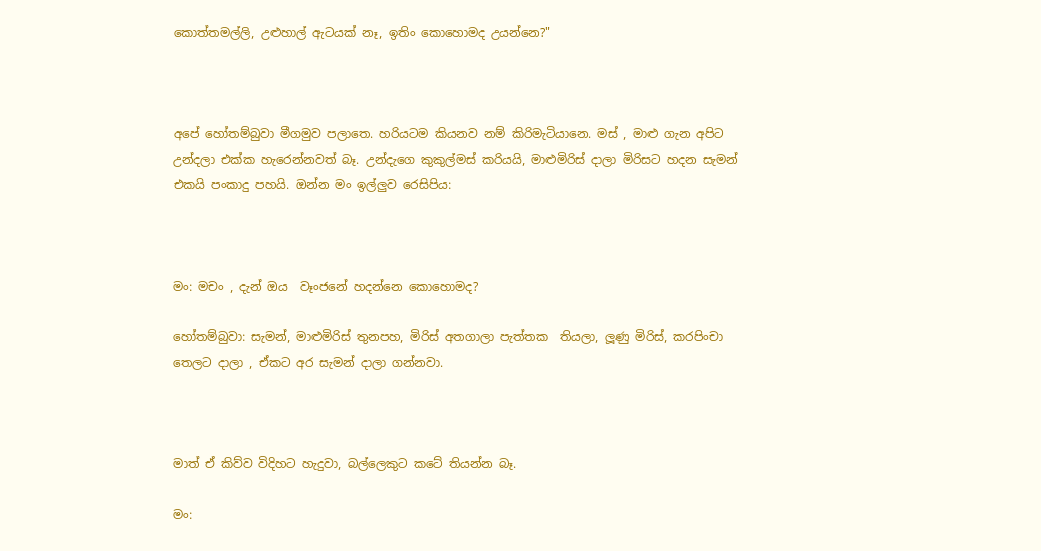කොත්තමල්ලි, උළුහාල් ඇටයක් නෑ, ඉතිං කොහොමද උයන්නෙ?"



අපේ හෝතම්බුවා මීගමුව පලාතෙ. හරියටම කියනව නම් කිරිමැටියානෙ. මස් , මාළු ගැන අපිට උන්දලා එක්ක හැරෙන්නවත් බෑ. උන්දැගෙ කුකුල්මස් කරියයි, මාළුමිරිස් දාලා මිරිසට හදන සැමන් එකයි පංකාදු පහයි. ඔන්න මං ඉල්ලුව රෙසිපිය:



මං: මචං , දැන් ඔය  වෑංජනේ හදන්නෙ කොහොමද?

හෝතම්බුවා: සැමන්, මාළුමිරිස් තුනපහ, මිරිස් අතගාලා පැත්තක  තියලා, ලූණු මිරිස්, කරපිංචා තෙලට දාලා , ඒකට අර සැමන් දාලා ගන්නවා.



මාත් ඒ කිව්ව විදිහට හැදුවා, බල්ලෙකුට කටේ තියන්න බෑ.

මං: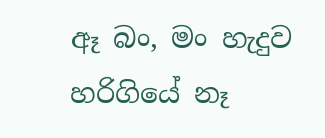ඈ බං, මං හැදුව හරිගියේ නෑ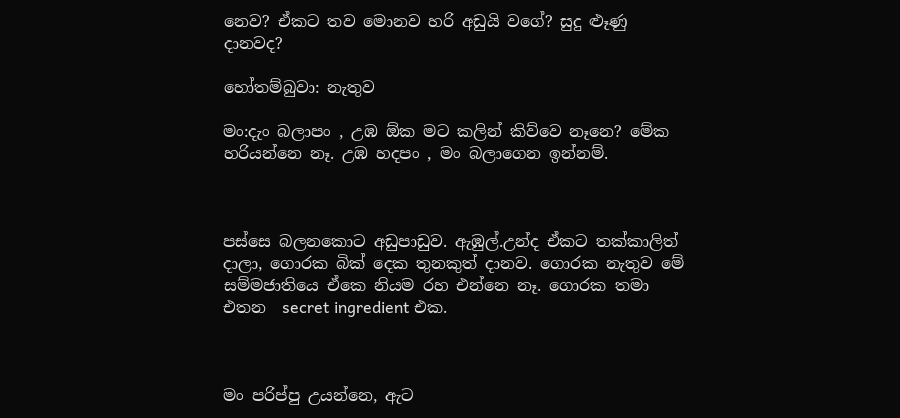නෙව? ඒකට තව මොනව හරි අඩුයි වගේ? සුදු ළූණු දානවද?

හෝතම්බුවා: නැතුව

මං:දැං බලාපං , උඹ ඕක මට කලින් කිව්වෙ නෑනෙ? මේක හරියන්නෙ නෑ. උඹ හදපං , මං බලාගෙන ඉන්නම්.



පස්සෙ බලනකොට අඩුපාඩුව. ඇඹුල්.උන්ද ඒකට තක්කාලිත් දාලා, ගොරක බික් දෙක තුනකුත් දානව. ගොරක නැතුව මේ සම්මජාතියෙ ඒකෙ නියම රහ එන්නෙ නෑ. ගොරක තමා එතන  secret ingredient එක.



මං පරිප්පු උයන්නෙ, ඇට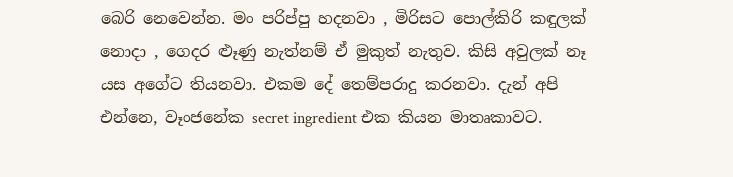බෙරි නෙවෙන්න. මං පරිප්පු හදනවා , මිරිසට පොල්කිරි කඳුලක් නොදා , ගෙදර ළූණු නැත්නම් ඒ මුකුත් නැතුව. කිසි අවුලක් නෑ යස අගේට තියනවා. එකම දේ තෙම්පරාදු කරනවා. දැන් අපි එන්නෙ, වෑංජනේක secret ingredient එක කියන මාතෘකාවට.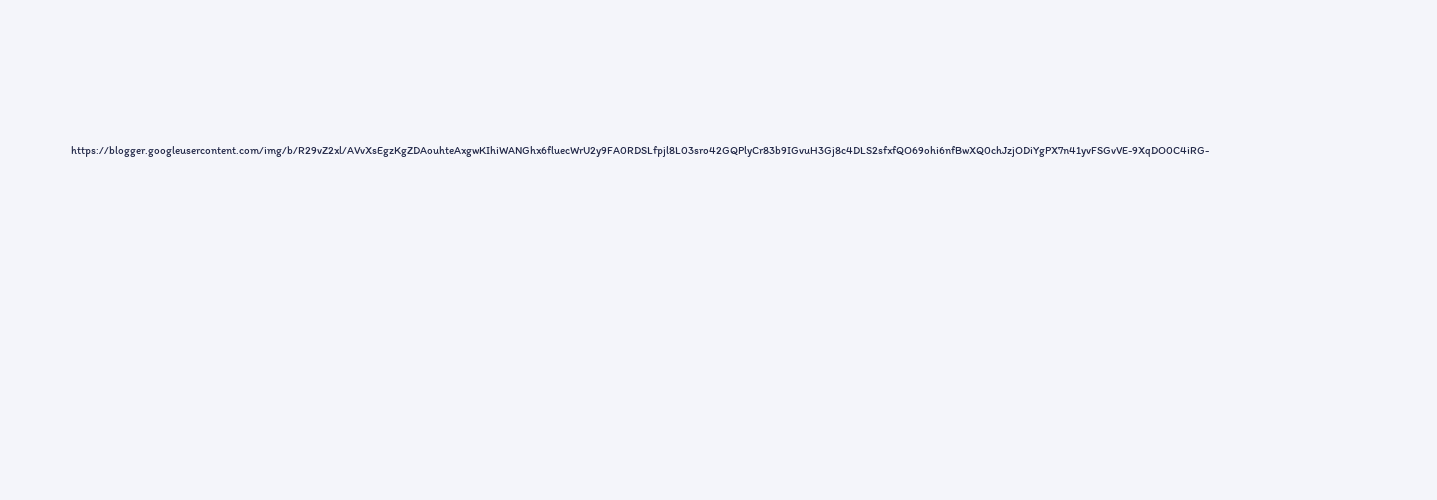https://blogger.googleusercontent.com/img/b/R29vZ2xl/AVvXsEgzKgZDAouhteAxgwKIhiWANGhx6fluecWrU2y9FA0RDSLfpjl8L03sro42GQPlyCr83b9IGvuH3Gj8c4DLS2sfxfQO69ohi6nfBwXQ0chJzjODiYgPX7n41yvFSGvVE-9XqDO0C4iRG-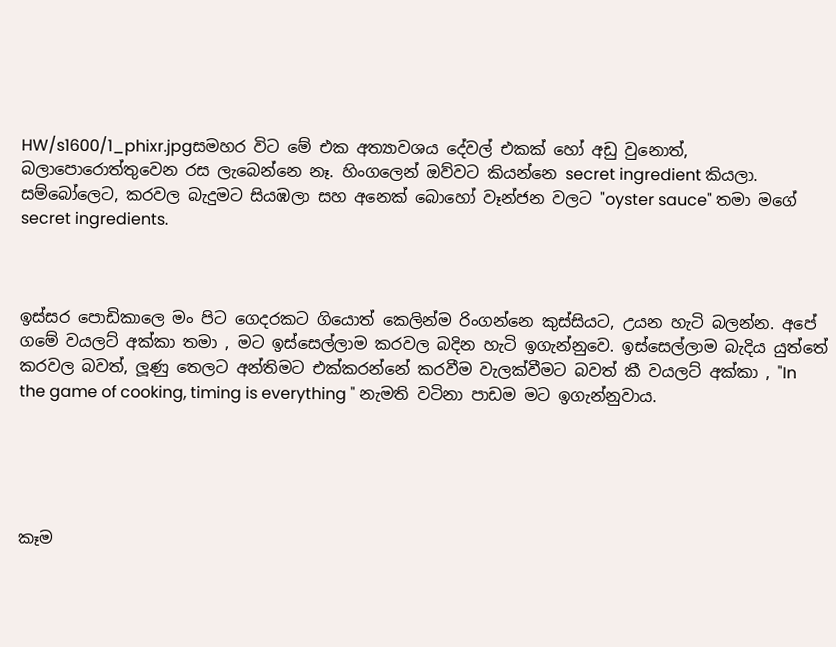HW/s1600/1_phixr.jpgසමහර විට මේ එක අත්‍යාවශය දේවල් එකක් හෝ අඩු වුනොත්, බලාපොරොත්තුවෙන රස ලැබෙන්නෙ නෑ. හිංගලෙන් ඔව්වට කියන්නෙ secret ingredient කියලා. සම්බෝලෙට, කරවල බැදුමට සියඹලා සහ අනෙක් බොහෝ වෑන්ජන වලට "oyster sauce" තමා මගේ secret ingredients.



ඉස්සර පොඩිකාලෙ මං පිට ගෙදරකට ගියොත් කෙලින්ම රිංගන්නෙ කුස්සියට, උයන හැටි බලන්න. අපේ ගමේ වයලට් අක්කා තමා , මට ඉස්සෙල්ලාම කරවල බදින හැටි ඉගැන්නුවෙ. ඉස්සෙල්ලාම බැදිය යුත්තේ කරවල බවත්, ලූණු තෙලට අන්තිමට එක්කරන්නේ කරවීම වැලක්වීමට බවත් කී වයලට් අක්කා , "In the game of cooking, timing is everything " නැමති වටිනා පාඩම මට ඉගැන්නුවාය.





කෑම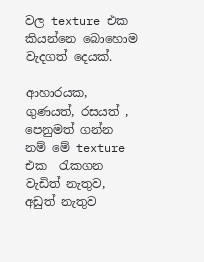වල texture එක කියන්නෙ බොහොම වැදගත් දෙයක්.

ආහාරයක, ගුණයත්, රසයත් , පෙනුමත් ගන්න නම් මේ texture  එක  ‍රැකගන වැඩිත් නැතුව, අඩුත් නැතුව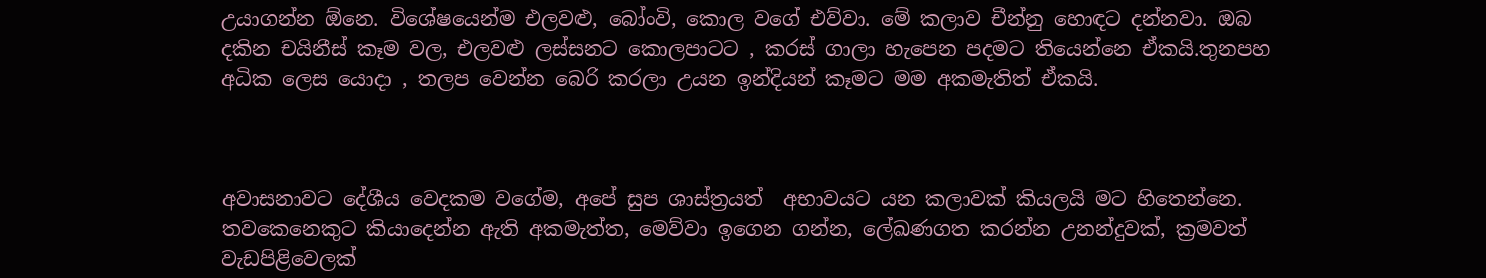උයාගන්න ඕනෙ. විශේෂයෙන්ම එලවළු, බෝංවි, කොල වගේ එව්වා. මේ කලාව චීන්නු හොඳට දන්නවා. ඔබ දකින චයිනීස් කෑම වල, එලවළු ලස්සනට කොලපාටට , කරස් ගාලා හැපෙන පදමට තියෙන්නෙ ඒකයි.තුනපහ  අධික ලෙස යොදා , තලප වෙන්න බෙරි කරලා උයන ඉන්දියන් කෑමට මම අකමැතිත් ඒකයි.



අවාසනාවට දේශීය වෙදකම වගේම, අපේ සුප ශාස්ත්‍රයත්  අභාවයට යන කලාවක් කියලයි මට හිතෙන්නෙ. තවකෙනෙකුට කියාදෙන්න ඇති අකමැත්ත, මෙව්වා ඉගෙන ගන්න, ලේඛණගත කරන්න උනන්දුවක්, ක්‍රමවත් වැඩපිළිවෙලක්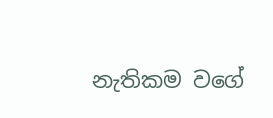නැතිකම වගේ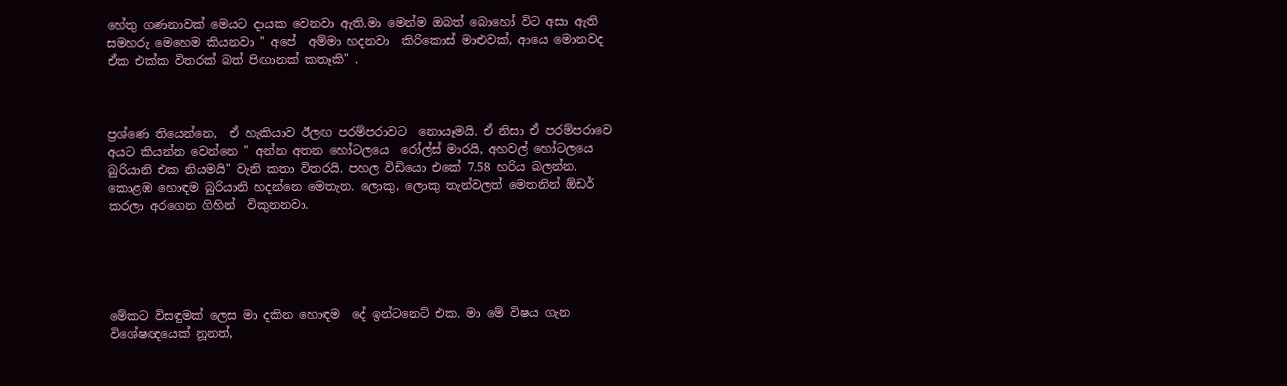හේතු ගණනාවක් මෙයට දායක වෙනවා ඇති.මා මෙන්ම ඔබත් බොහෝ විට අසා ඇති සමහරු මෙහෙම කියනවා " අපේ  අම්මා හදනවා  කිරිකොස් මාළුවක්, ආයෙ මොනවද ඒක එක්ක විතරක් බත් පිඟානක් කතෑකි" .



ප්‍රශ්ණෙ තියෙන්නෙ,  ඒ හැකියාව ඊලඟ පරම්පරාවට  නොයෑමයි. ඒ නිසා ඒ පරම්පරාවෙ අයට කියන්න වෙන්නෙ " අන්න අතන හෝටලයෙ  රෝල්ස් මාරයි, අහවල් හෝටලයෙ බුරියානි එක නියමයි" වැනි කතා විතරයි. පහල විඩියො එකේ 7.58 හරිය බලන්න. කොළඹ හොඳම බුරියානි හදන්නෙ මෙතැන. ලොකු, ලොකු තැන්වලත් මෙතනින් ඕඩර් කරලා අරගෙන ගිහින්  විකුනනවා.





මේකට විසඳුමක් ලෙස මා දකින හොඳම  දේ ඉන්ටනෙට් එක. මා මේ විෂය ගැන විශේෂඥයෙක් නූනත්,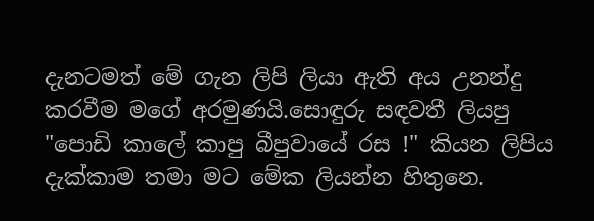දැනටමත් මේ ගැන ලිපි ලියා ඇති අය උනන්දු කරවීම මගේ අරමුණයි.සොඳුරු සඳවතී ලියපු "පොඩි කාලේ කාපු බීපුවායේ රස !" කියන ලිපිය දැක්කාම තමා මට මේක ලියන්න හිතුනෙ.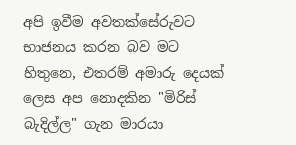අපි ඉවීම අවතක්සේරුවට භාජනය කරන බව මට හිතුනෙ, එතරම් අමාරු දෙයක් ලෙස අප නොදකින "මිරිස් බැදිල්ල" ගැන මාරයා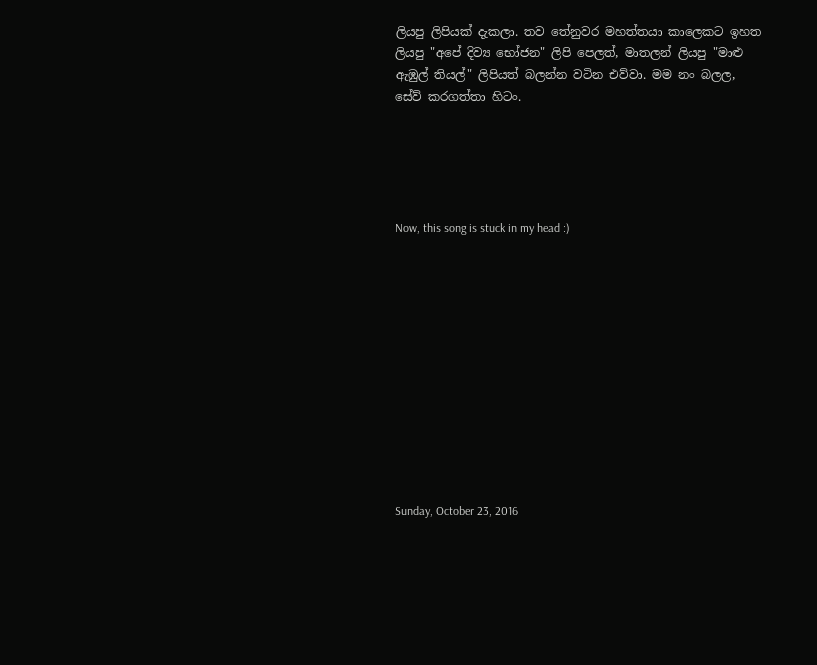ලියපු ලිපියක් දැකලා. තව තේනුවර මහත්තයා කාලෙකට ඉහත ලියපු "අපේ දිව්‍ය භෝජන" ලිපි පෙලත්, මාතලන් ලියපු "මාළු ඇඹුල් තියල්" ලිපියත් බලන්න වටින එව්වා. මම නං බලල, සේව් කරගත්තා හිටං.





Now, this song is stuck in my head :)












Sunday, October 23, 2016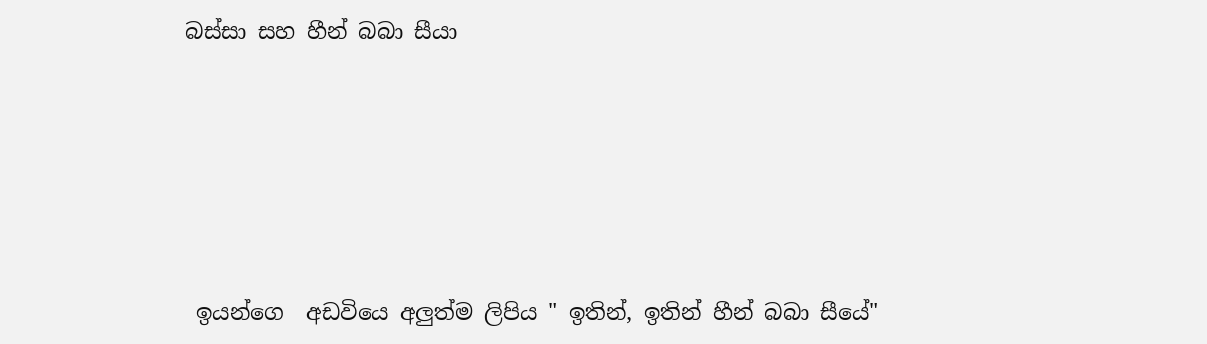බස්සා සහ හීන් බබා සීයා






 ඉයන්ගෙ  අඩවියෙ අලුත්ම ලිපිය " ඉතින්, ඉතින් හීන් බබා සීයේ"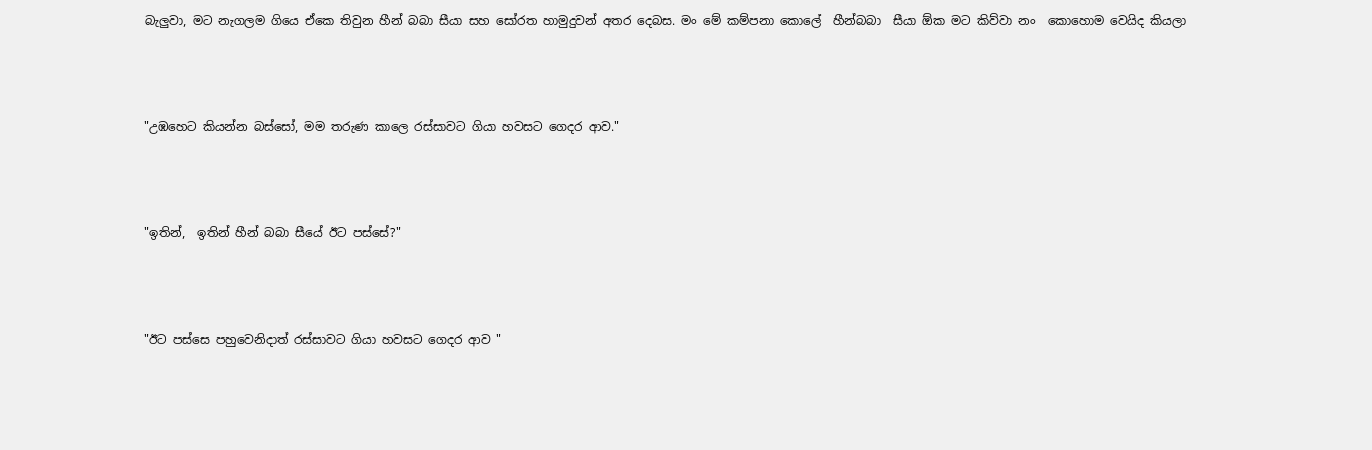බැලුවා, මට නැගලම ගියෙ ඒකෙ තිවුන හීන් බබා සීයා සහ සෝරත හාමුදුවන් අතර දෙබස. මං මේ කම්පනා කොලේ  හීන්බබා  සීයා ඕක මට කිව්වා නං  කොහොම වෙයිද කියලා



"උඹහෙට කියන්න බස්සෝ, මම තරුණ කාලෙ රස්සාවට ගියා හවසට ගෙදර ආව."



"ඉතින්,  ඉතින් හීන් බබා සීයේ ඊට පස්සේ?"



"ඊට පස්සෙ පහුවෙනිදාත් රස්සාවට ගියා හවසට ගෙදර ආව "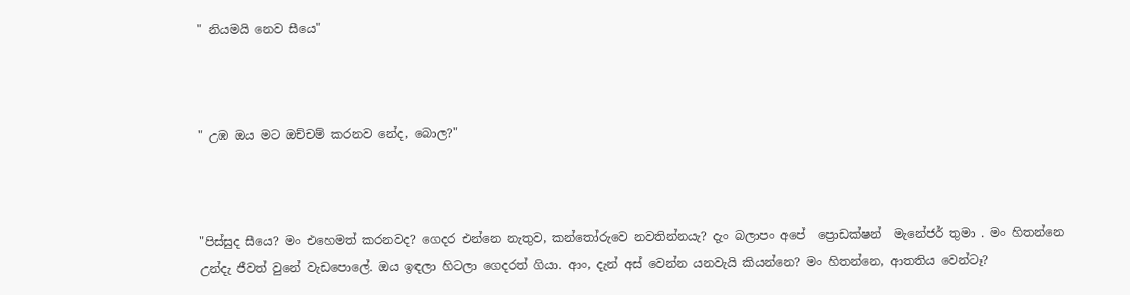" නියමයි නෙව සීයෙ"



" උඹ ඔය මට ඔච්චම් කරනව නේද, බොල?"



"පිස්සුද සීයෙ? මං එහෙමත් කරනවද? ගෙදර එන්නෙ නැතුව, කන්තෝරුවෙ නවතින්නයැ? දැං බලාපං අපේ  ප්‍රොඩක්ෂන්  මැනේජර් තුමා . මං හිතන්නෙ උන්දැ ජීවත් වුනේ වැඩපොලේ. ඔය ඉඳලා හිටලා ගෙදරත් ගියා. ආං, දැන් අස් වෙන්න යනවැයි කියන්නෙ? මං හිතන්නෙ, ආතතිය වෙන්ටෑ?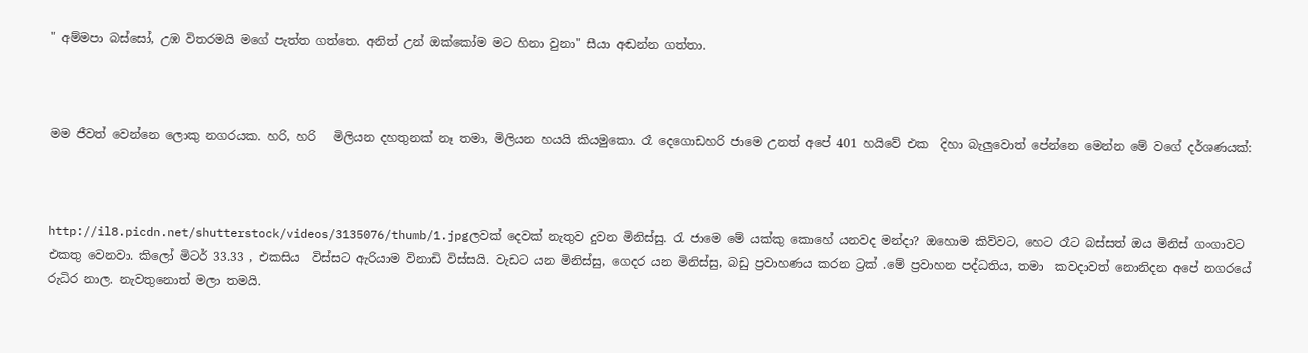" අම්මපා බස්සෝ, උඹ විතරමයි මගේ පැත්ත ගත්තෙ. අනිත් උන් ඔක්කෝම මට හිනා වුනා" සීයා අඬන්න ගත්තා.



මම ජීවත් වෙන්නෙ ලොකු නගරයක. හරි, හරි   මිලියන දහතුනක් නෑ තමා, මිලියන හයයි කියමුකො. රෑ දෙගොඩහරි ජාමෙ උනත් අපේ 401 හයිවේ එක  දිහා බැලුවොත් පේන්නෙ මෙන්න මේ වගේ දර්ශණයක්:



http://il8.picdn.net/shutterstock/videos/3135076/thumb/1.jpgලවක් දෙවක් නැතුව දුවන මිනිස්සු. රැ ජාමෙ මේ යක්කු කොහේ යනවද මන්දා? ඔහොම කිව්වට, හෙට රෑට බස්සත් ඔය මිනිස් ගංගාවට එකතු වෙනවා. කිලෝ මිටර් 33.33 , එකසිය  විස්සට ඇරියාම විනාඩි විස්සයි. වැඩට යන මිනිස්සු, ගෙදර යන මිනිස්සු, බඩු ප්‍රවාහණය කරන ට්‍රක් .මේ ප්‍රවාහන පද්ධතිය, තමා  කවදාවත් නොනිදන අපේ නගරයේ රුධිර නාල. නැවතුනොත් මලා තමයි.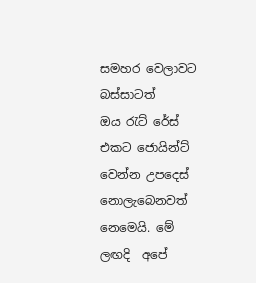සමහර වෙලාවට බස්සාටත්  ඔය ‍රැට් රේස් එකට ජොයින්ට් වෙන්න උපදෙස් නොලැබෙනවත් නෙමෙයි. මේ ලඟදි  අපේ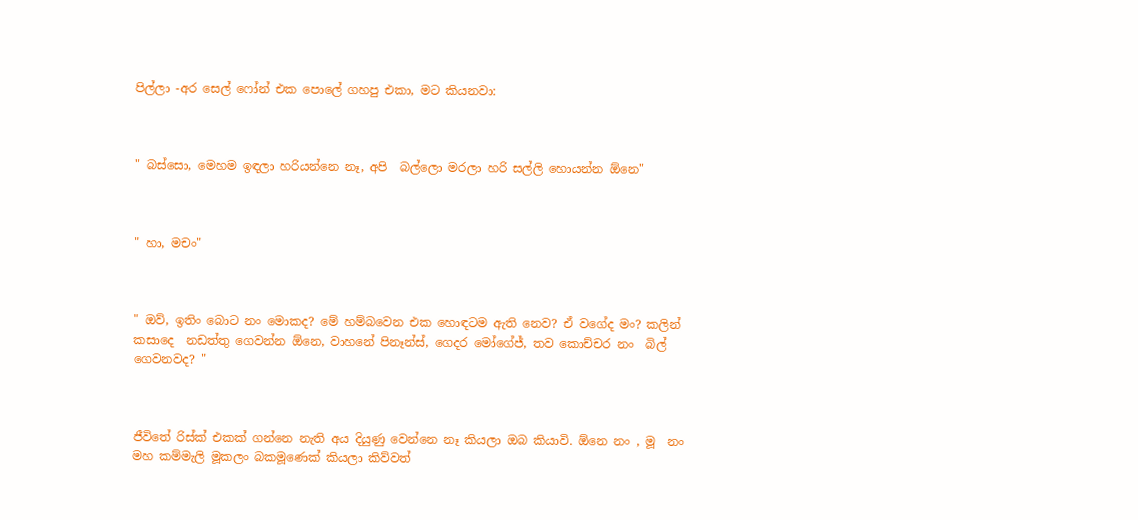පිල්ලා -අර සෙල් ෆෝන් එක පොලේ ගහපු එකා, මට කියනවා:



" බස්සො, මෙහම ඉඳලා හරියන්නෙ නෑ, අපි  බල්ලො මරලා හරි සල්ලි හොයන්න ඕනෙ"



" හා, මචං"



" ඔව්, ඉතිං බොට නං මොකද? මේ හම්බවෙන එක හොඳටම ඇති නෙව? ඒ වගේද මං? කලින් කසාදෙ  නඩත්තු ගෙවන්න ඕනෙ, වාහනේ පිනෑන්ස්, ගෙදර මෝගේජ්, තව කොච්චර නං  බිල් ගෙවනවද? "



ජීවිතේ රිස්ක් එකක් ගන්නෙ නැති අය දියුණු වෙන්නෙ නෑ කියලා ඔබ කියාවි. ඕනෙ නං , මූ  නං මහ කම්මැලි මූකලං බකමූණෙක් කියලා කිව්වත්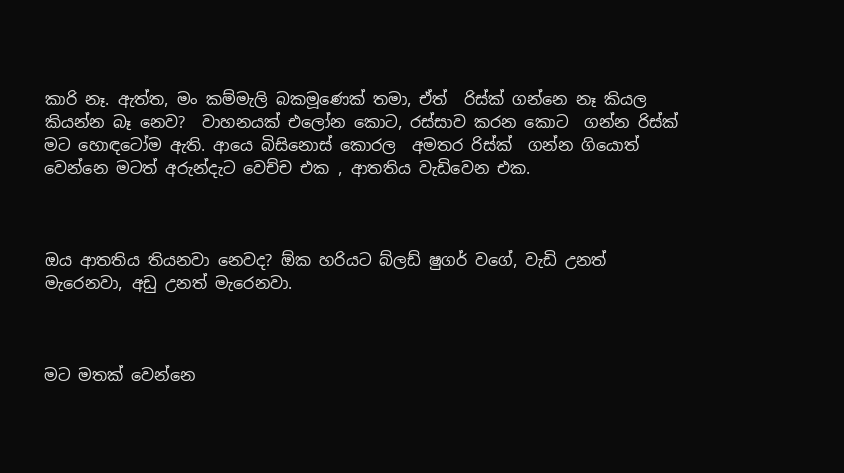කාරි නෑ. ඇත්ත, මං කම්මැලි බකමූණෙක් තමා, ඒත්  රිස්ක් ගන්නෙ නෑ කියල කියන්න බෑ නෙව?  වාහනයක් එලෝන කොට, රස්සාව කරන කොට  ගන්න රිස්ක් මට හොඳටෝම ඇති. ආයෙ බිසිනොස් කොරල  අමතර රිස්ක්  ගන්න ගියොත් වෙන්නෙ මටත් අරුන්දැට වෙච්ච එක , ආතතිය වැඩිවෙන එක.



ඔය ආතතිය තියනවා නෙවද? ඕක හරියට බ්ලඩ් ෂුගර් වගේ, වැඩි උනත් මැරෙනවා, අඩු උනත් මැරෙනවා.



මට මතක් වෙන්නෙ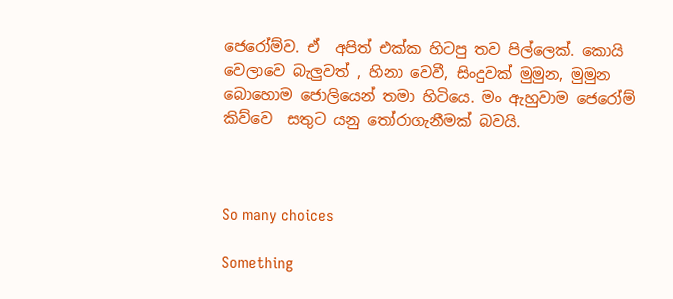ජෙරෝම්ව. ඒ  අපිත් එක්ක හිටපු තව පිල්ලෙක්. කොයි වෙලාවෙ බැලුවත් , හිනා වෙවී, සිංදුවක් මුමුන, මුමුන බොහොම ජොලියෙන් තමා හිටියෙ. මං ඇහුවාම ජෙරෝම් කිව්වෙ  සතුට යනු ‍තෝරාගැනීමක් බවයි.



So many choices

Something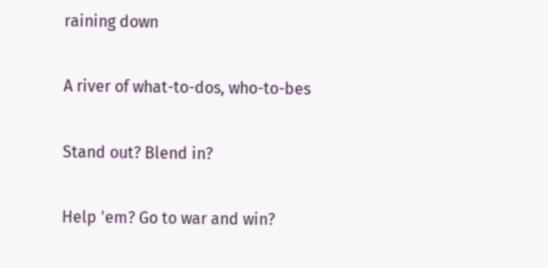raining down

A river of what-to-dos, who-to-bes

Stand out? Blend in?

Help 'em? Go to war and win?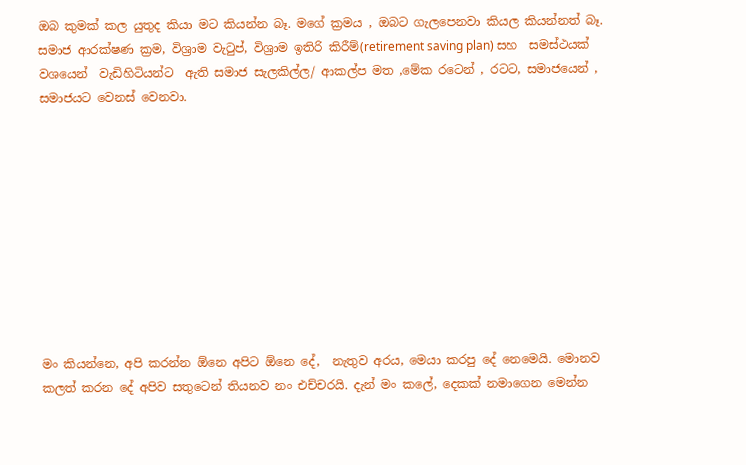ඔබ කුමක් කල යුතුද කියා මට කියන්න බෑ. මගේ ක්‍රමය , ඔබට ගැලපෙනවා කියල කියන්නත් බෑ. සමාජ ආරක්ෂණ ක්‍රම, විශ්‍රාම වැ‍ටුප්, විශ්‍රාම ඉතිරි කිරීම්(retirement saving plan) සහ  සමස්ථයක් වශයෙන්  වැඩිහිටියන්ට  ඇති සමාජ සැලකිල්ල/ ආකල්ප මත ,මේක රටෙන් , රටට, සමාජයෙන් , සමාජයට වෙනස් වෙනවා.










මං කියන්නෙ, අපි කරන්න ඕනෙ අපිට ඕනෙ දේ,  නැතුව අරය, මෙයා කරපු දේ නෙමෙයි. මොනව කලත් කරන දේ අපිව සතුටෙන් තියනව නං එච්චරයි. දැන් මං කලේ, දෙකක් නමාගෙන මෙන්න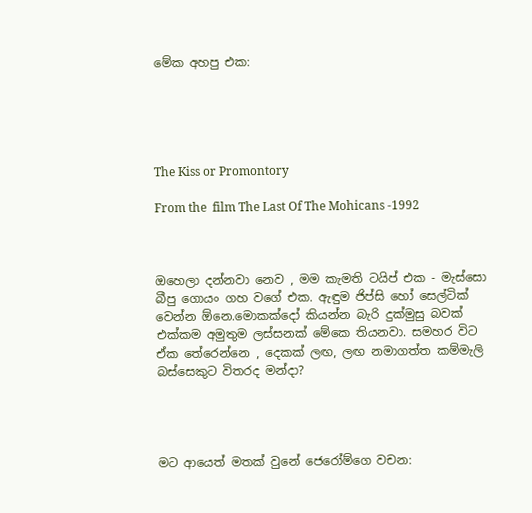මේක අහපු එක:





The Kiss or Promontory

From the  film The Last Of The Mohicans -1992



ඔහෙලා දන්නවා නෙව , මම කැමති ටයිප් එක - මැස්සො බීපු ගොයං ගහ වගේ එක. ඇඳුම ජිප්සි හෝ සෙල්ටික් වෙන්න ඕනෙ.මොකක්දෝ කියන්න බැරි දුක්මුසු බවක් එක්කම අමුතුම ලස්සනක් මේකෙ තියනවා. සමහර විට ඒක තේරෙන්නෙ , දෙකක් ලඟ, ලඟ නමාගත්ත කම්මැලි බස්සෙකුට විතරද මන්දා?




මට ආයෙත් මතක් වුනේ ජෙරෝම්ගෙ වචන: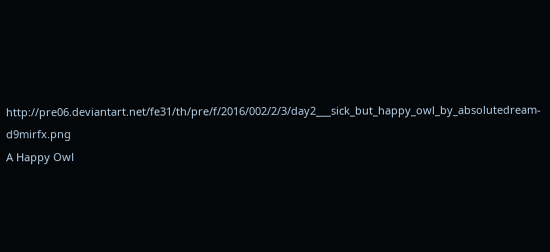http://pre06.deviantart.net/fe31/th/pre/f/2016/002/2/3/day2___sick_but_happy_owl_by_absolutedream-d9mirfx.png
A Happy Owl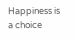Happiness is a choice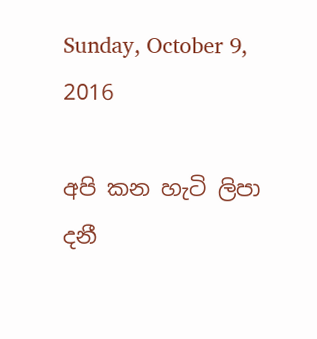Sunday, October 9, 2016

අපි කන හැටි ලිපා දනී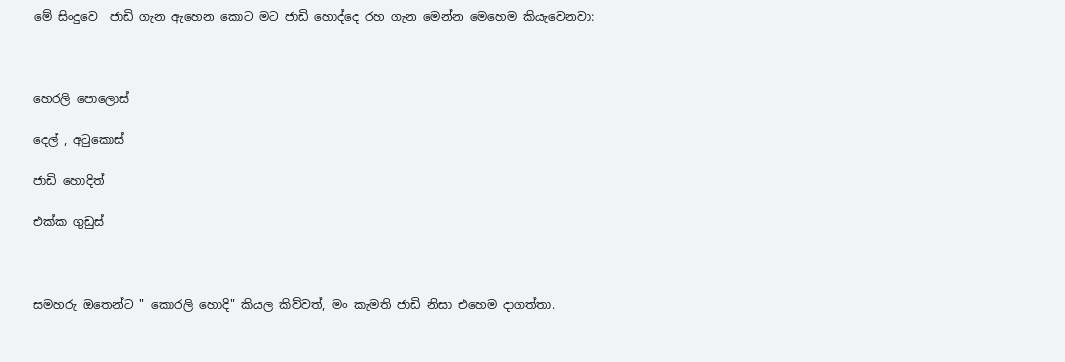මේ සිංදුවෙ  ජාඩි ගැන ඇහෙන කොට මට ජාඩි හොද්දෙ රහ ගැන මෙන්න මෙහෙම කියැවෙනවා:



හෙරලි පොලොස්

දෙල් , අ‍ටුකොස්

ජාඩි හොදිත්

එක්ක ගුඩුස්



සමහරු ඔතෙන්ට " කොරලි හොදි" කියල කිව්වත්, මං කැමති ජාඩි නිසා එහෙම දාගත්තා.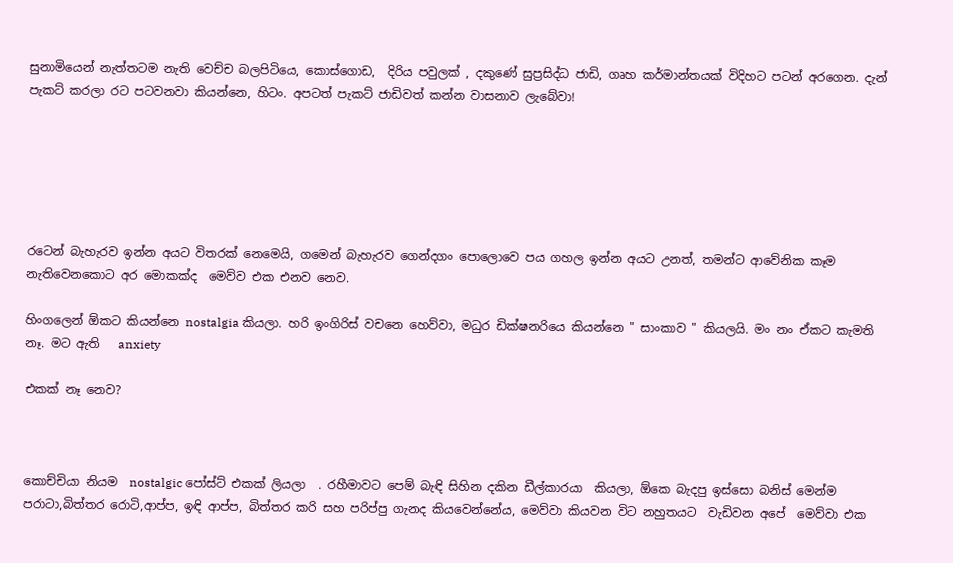සුනාමියෙන් නැත්තටම නැති වෙච්ච බලපිටියෙ, කොස්ගොඩ,  දිරිය පවුලක් , දකුණේ සුප්‍රසිද්ධ ජාඩි, ගෘහ කර්මාන්තයක් විදිහට පටන් අරගෙන. දැන් පැකට් කරලා රට පටවනවා කියන්නෙ, හිටං. අපටත් පැකට් ජාඩිවත් කන්න වාසනාව ලැබේවා!






රටෙන් බැහැරව ඉන්න අයට විතරක් නෙමෙයි, ගමෙන් බැහැරව ගෙන්දගං පොලොවෙ පය ගහල ඉන්න අයට උනත්, තමන්ට ආවේනික කෑම නැතිවෙනකොට අර මොකක්ද  මෙව්ව එක එනව නෙව.

හිංගලෙන් ඕකට කියන්නෙ nostalgia කියලා. හරි ඉංගිරිස් වචනෙ හෙව්වා, මධුර ඩික්ෂනරියෙ කියන්නෙ " සාංකාව " කියලයි. මං නං ඒකට කැමති නෑ. මට ඇති   anxiety

එකක් නෑ නෙව?



කොච්චියා නියම  nostalgic පෝස්ට් එකක් ලියලා  . රහීමාවට පෙම් බැඳි සිහින දකින ඩීල්කාරයා  කියලා, ඕකෙ බැදපු ඉස්සො බනිස් මෙන්ම පරාටා,බිත්තර රොටි,ආප්ප, ඉඳි ආප්ප, බිත්තර කරි සහ පරිප්පු ගැනද කියවෙන්නේය, මෙව්වා කියවන විට නහුතයට  වැඩිවන අපේ  මෙව්වා එක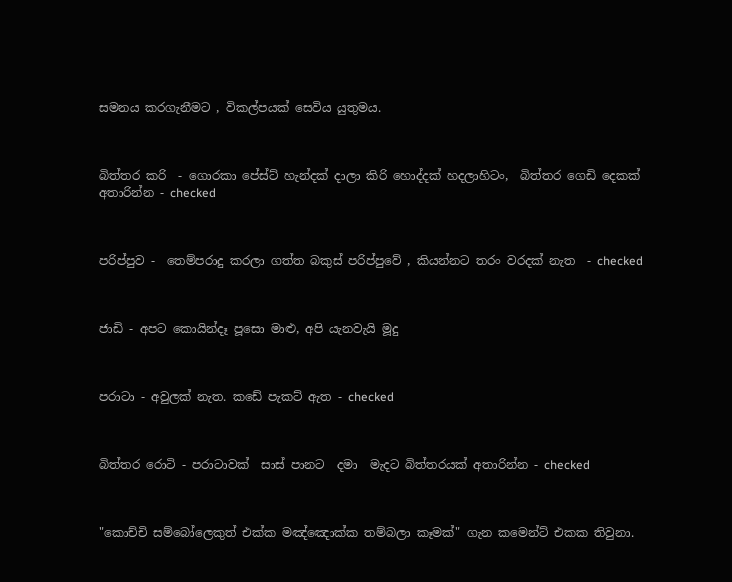සමනය කරගැනීමට , විකල්පයක් සෙවිය යුතුමය.



බිත්තර කරි  - ගොරකා පේස්ට් හැන්දක් දාලා කිරි හොද්දක් හදලාහිටං,  බිත්තර ගෙඩි දෙකක් අතාරින්න - checked



පරිප්පුව -  තෙම්පරාදු කරලා ගත්ත බකුස් පරිප්පුවේ , කියන්නට තරං වරදක් නැත  - checked



ජාඩි - අපට කොයින්දෑ පූසො මාළු, අපි යැනවැයි මූදු



පරාටා - අවුලක් නැත. කඩේ පැකට් ඇත - checked



බිත්තර රොටි - පරාටාවක්  සාස් පානට  දමා  මැදට බිත්තරයක් අතාරින්න - checked



"කොච්චි සම්බෝලෙකුත් එක්ක මඤ්ඤොක්ක තම්බලා කෑමක්" ගැන කමෙන්ට් එකක තිවුනා.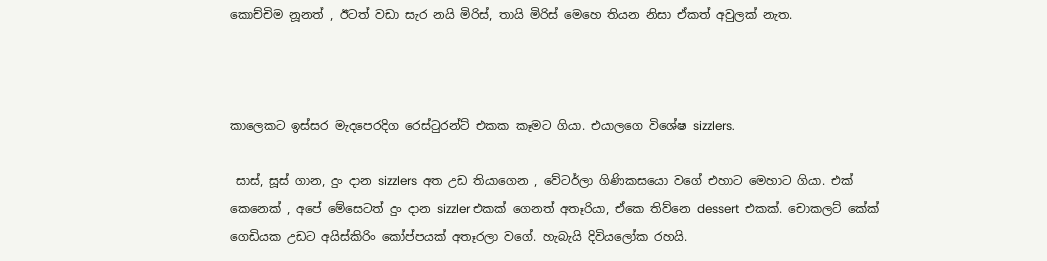කොච්චිම නූනත් , ඊටත් වඩා සැර නයි මිරිස්, තායි මිරිස් මෙහෙ තියන නිසා ඒකත් අවුලක් නැත.



කාලෙකට ඉස්සර මැදපෙරදිග රෙස්‍ටුරන්ට් එකක කෑමට ගියා. එයාලගෙ විශේෂ sizzlers.

 සාස්, සූස් ගාන, දුං දාන sizzlers  අත උඩ තියාගෙන , වේටර්ලා ගිණිකසයො වගේ එහාට මෙහාට ගියා. එක් කෙනෙක් , අපේ මේසෙටත් දුං දාන sizzler එකක් ගෙනත් අතෑරියා, ඒකෙ තිව්නෙ dessert  එකක්. චොකලට් කේක්  ගෙඩියක උඩට අයිස්කිරිං කෝප්පයක් අතෑරලා වගේ. හැබැයි දිවියලෝක රහයි.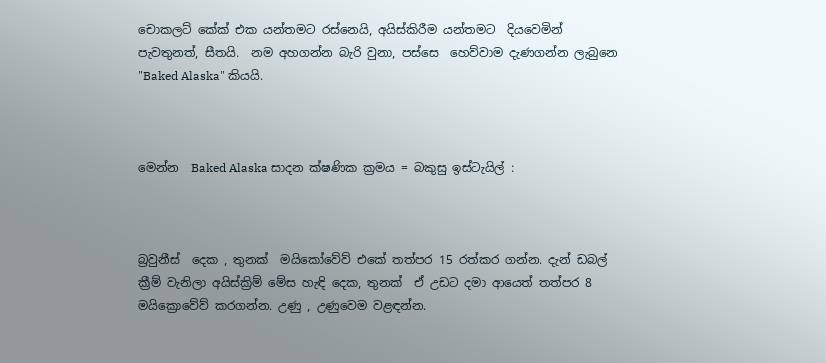චොකලට් කේක් එක යන්තමට රස්නෙයි, අයිස්කිරීම යන්තමට  දියවෙමින් පැවතුනත්, සීතයි.  නම අහගන්න බැරි වුනා, පස්සෙ  හෙව්වාම දැණගන්න ලැබුනෙ "Baked Alaska" කියයි.



මෙන්න  Baked Alaska සාදන ක්ෂණික ක්‍රමය = බකුසු ඉස්ටැයිල් :



බ්‍රවුනීස්  දෙක , තුනක්  මයිකෝවේව් එකේ තත්පර 15 රත්කර ගන්න. දැන් ඩබල් ක්‍රීම් වැනිලා අයිස්ක්‍රිම් මේස හැඳි දෙක, තුනක්  ඒ උඩට දමා ආයෙත් තත්පර 8 මයික්‍රොවේව් කරගන්න. උණු , උණුවෙම වළඳන්න.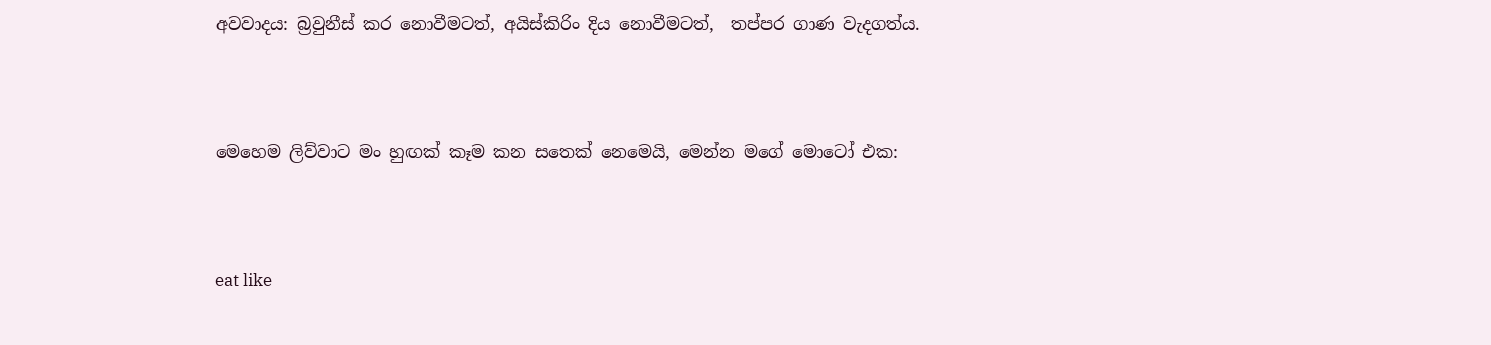අවවාදය: බ්‍රවුනීස් කර නොවීමටත්, අයිස්කිරිං දිය නොවීමටත්,  තප්පර ගාණ වැදගත්ය.




මෙහෙම ලිව්වාට මං හුඟක් කෑම කන සතෙක් නෙමෙයි, මෙන්න මගේ මොටෝ එක:




eat like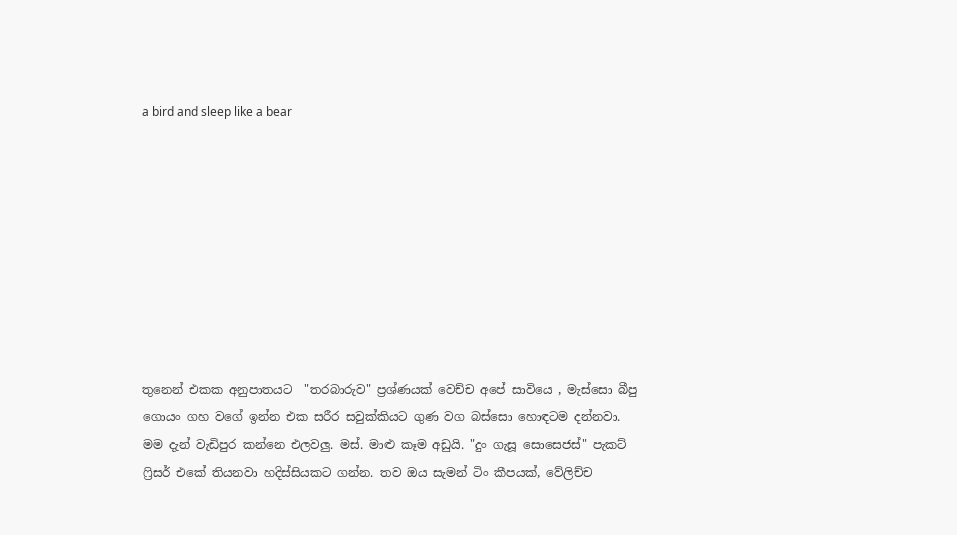a bird and sleep like a bear









තුනෙන් එකක අනුපාතයට  "තරබාරුව" ප්‍රශ්ණයක් වෙච්ච අපේ සාවියෙ , මැස්සො බීපු ගොයං ගහ වගේ ඉන්න එක සරීර සවුක්කියට ගුණ වග බස්සො හොඳටම දන්නවා. මම දැන් වැඩිපුර කන්නෙ එලවලු. මස්. මාළු කෑම අඩුයි. "දුං ගැසූ සොසෙජස්" පැකට් ෆ්‍රිසර් එකේ තියනවා හදිස්සියකට ගන්න. තව ඔය සැමන් ටිං කීපයක්, වේලිච්ච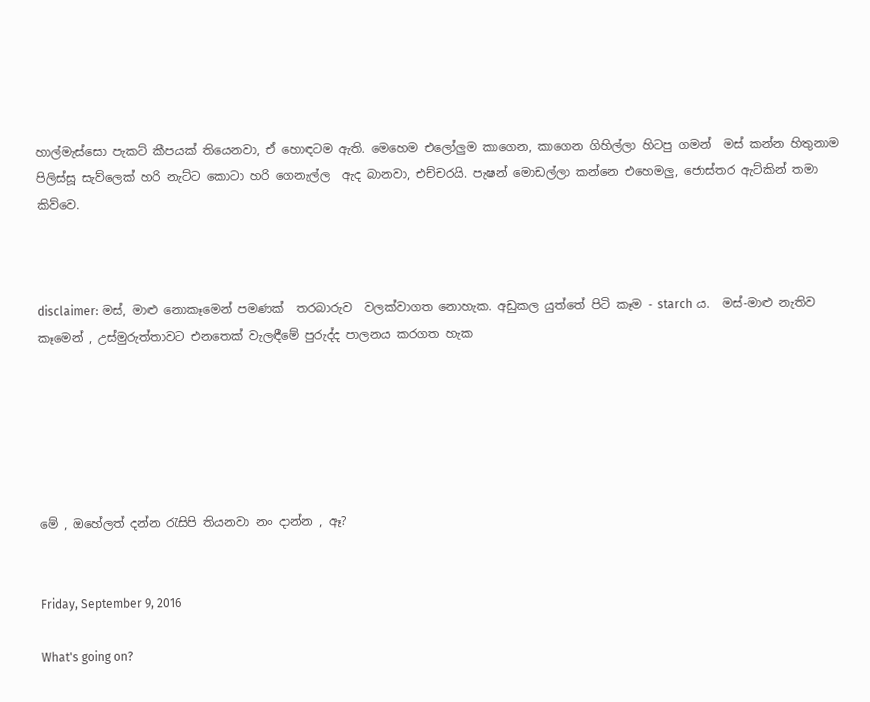හාල්මැස්සො පැකට් කීපයක් තියෙනවා, ඒ හොඳටම ඇති. මෙහෙම එලෝලුම කාගෙන, කාගෙන ගිහිල්ලා හිටපු ගමන්  මස් කන්න හිතුනාම පිලිස්සූ සැව්ලෙක් හරි නැට්ට කොටා හරි ගෙනැල්ල  ඇද බානවා, එච්චරයි. පැෂන් මොඩල්ලා කන්නෙ එහෙමලු, ජොස්තර ඇට්කින් තමා කිව්වෙ.



disclaimer: මස්, මාළු නොකෑමෙන් පමණක්  තරබාරුව  වලක්වාගත නොහැක. අඩුකල යුත්තේ පිටි කෑම - starch ය.  මස්-මාළු නැතිව කෑමෙන් , උස්මුරුත්තාවට එනතෙක් වැලඳීමේ පුරුද්ද පාලනය කරගත හැක






මේ , ඔහේලත් දන්න ‍රැසිපි තියනවා නං දාන්න , ඈ?


Friday, September 9, 2016

What's going on?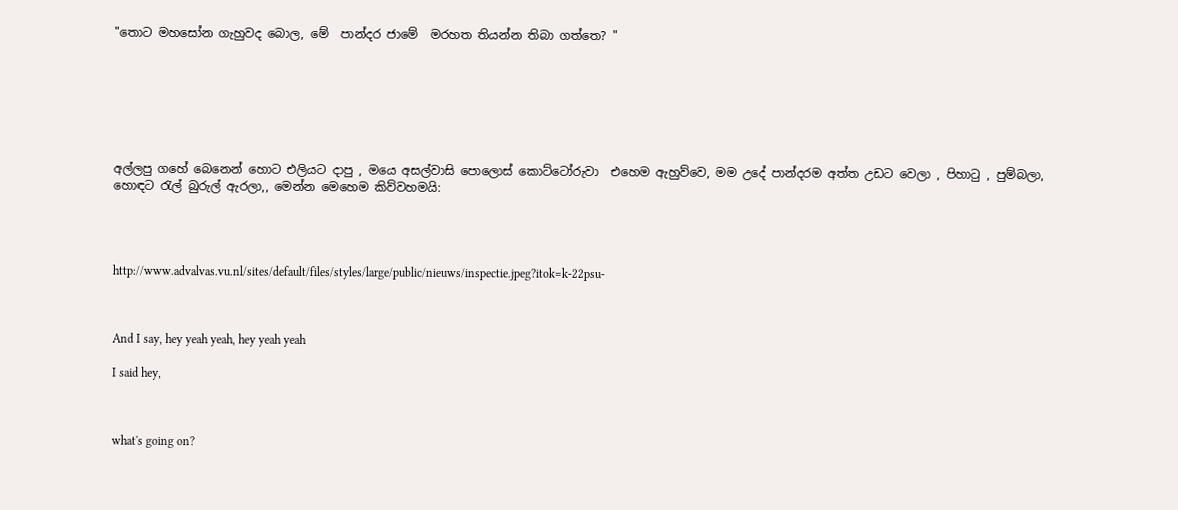"තොට මහසෝන ගැහුවද බොල, මේ  පාන්දර ජාමේ  මරහත තියන්න තිබා ගත්තෙ? "







අල්ලපු ගහේ බෙනෙන් හොට එලියට දාපු , මයෙ අසල්වාසි පොලොස් කොට්ටෝරුවා  එහෙම ඇහුව්වෙ, මම උදේ පාන්දරම අත්ත උඩට වෙලා , පිහා‍ටු , පුම්බලා, හොඳට ‍රැල් බුරුල් ඇරලා,, මෙන්න මෙහෙම කිව්වහමයි:




http://www.advalvas.vu.nl/sites/default/files/styles/large/public/nieuws/inspectie.jpeg?itok=k-22psu-



And I say, hey yeah yeah, hey yeah yeah

I said hey,



what's going on?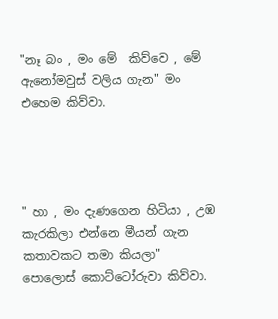"නෑ බං , මං මේ  කිව්වෙ , මේ ඇනෝමවුස් වලිය ගැන" මං එහෙම කිව්වා.




" හා , මං දැණගෙන හිටියා , උඹ කැරකිලා එන්නෙ මීයන් ගැන කතාවකට තමා කියලා"  පොලොස් කොට්ටෝරුවා කිව්වා.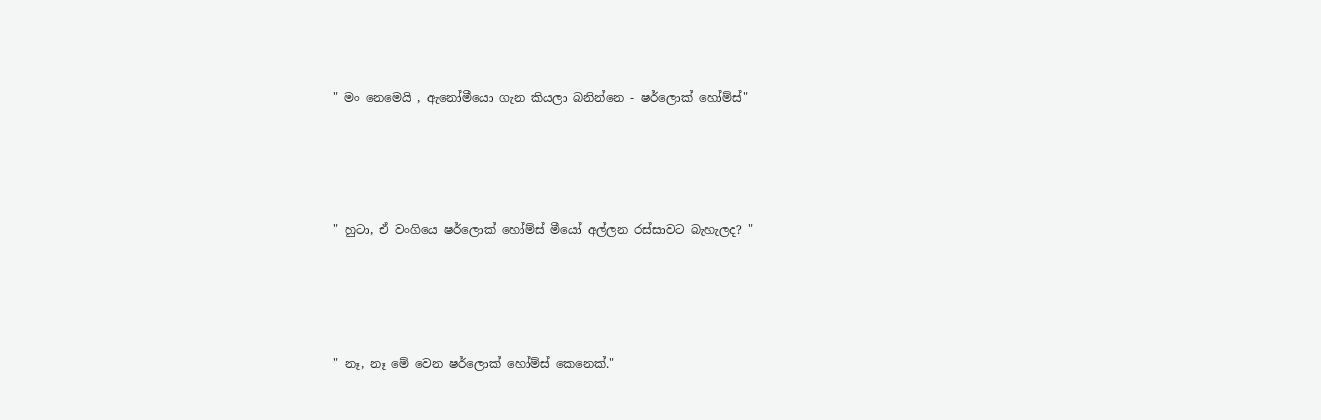" මං නෙමෙයි , ඇනෝමීයො ගැන කියලා බනින්නෙ - ෂර්ලොක් හෝම්ස්"




" හුටා, ඒ වංගියෙ ෂර්ලොක් හෝම්ස් මීයෝ අල්ලන රස්සාවට බැහැලද? "




" නෑ, නෑ මේ වෙන ෂර්ලොක් හෝම්ස් කෙනෙක්."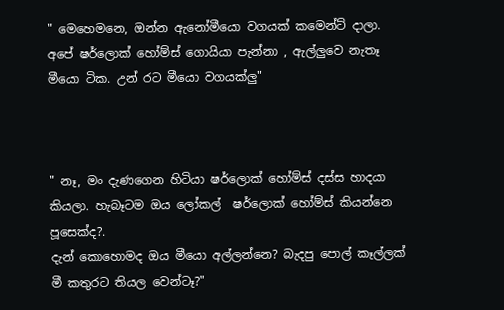" මෙහෙමනෙ, ඔන්න ඇනෝමීයො වගයක් කමෙන්ට් දාලා. අපේ ෂර්ලොක් හෝම්ස් ගොයියා පැන්නා , ඇල්ලුවෙ නැතෑ මීයො ටික. උන් රට මීයො වගයක්ලු"



" නෑ, මං දැණගෙන හිටියා ෂර්ලොක් හෝම්ස් දස්ස හාදයා කියලා. හැබෑටම ඔය ලෝකල්  ෂර්ලොක් හෝම්ස් කියන්නෙ පූසෙක්ද?.
දැන් කොහොමද ඔය මීයො අල්ලන්නෙ? බැදපු පොල් කෑල්ලක් මී කතුරට තියල වෙන්ටෑ?"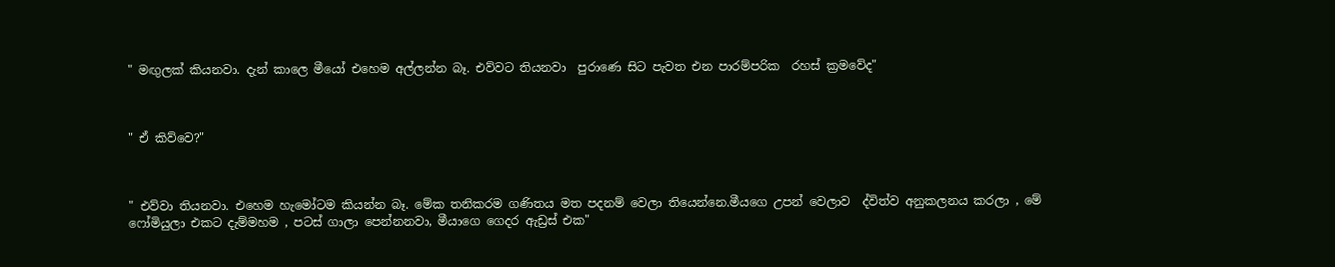" මඟුලක් කියනවා. දැන් කාලෙ මීයෝ එහෙම අල්ලන්න බෑ. එව්වට තියනවා  පුරාණෙ සිට පැවත එන පාරම්පරික  රහස් ක්‍රමවේද"



" ඒ කිව්වෙ?"



" එව්වා තියනවා. එහෙම හැමෝටම කියන්න බෑ. මේක තනිකරම ගණිතය මත පදනම් වෙලා තියෙන්නෙ.මීයගෙ උපන් වෙලාව  ද්විත්ව අනුකලනය කරලා , මේ ෆෝමියුලා එකට දැම්මහම , පටස් ගාලා පෙන්නනවා, මීයාගෙ ගෙදර ඇඩ්‍රස් එක"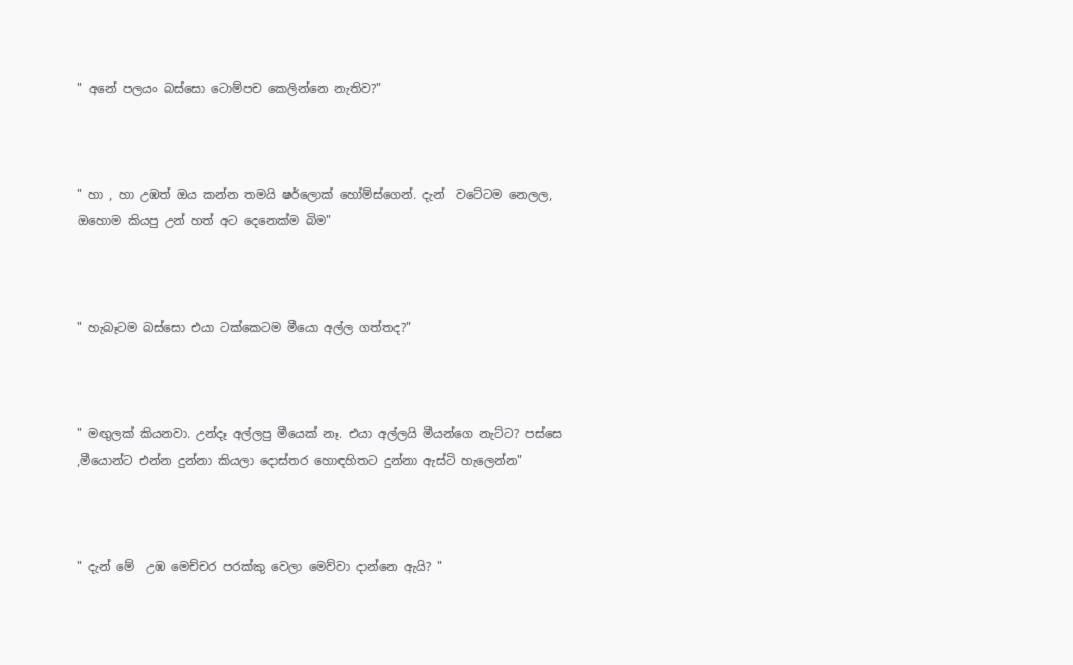" අනේ පලයං බස්සො ටොම්පච කෙලින්නෙ නැතිව?"



" හා , හා උඹත් ඔය කන්න තමයි ෂර්ලොක් හෝම්ස්ගෙන්. දැන්  වටේටම නෙලල, ඔහොම කියපු උන් හත් අට දෙනෙක්ම බිම"



" හැබෑටම බස්සො එයා ටක්කෙටම මීයො අල්ල ගත්තද?"



" මඟුලක් කියනවා. උන්දෑ අල්ලපු මීයෙක් නෑ. එයා අල්ලයි මීයන්ගෙ නැට්ට? පස්සෙ ,මීයොන්ට එන්න දුන්නා කියලා දොස්තර හොඳහිතට දුන්නා ඇස්ටි හැලෙන්න"



" දැන් මේ  උඹ මෙච්චර පරක්කු වෙලා මෙව්වා දාන්නෙ ඇයි? "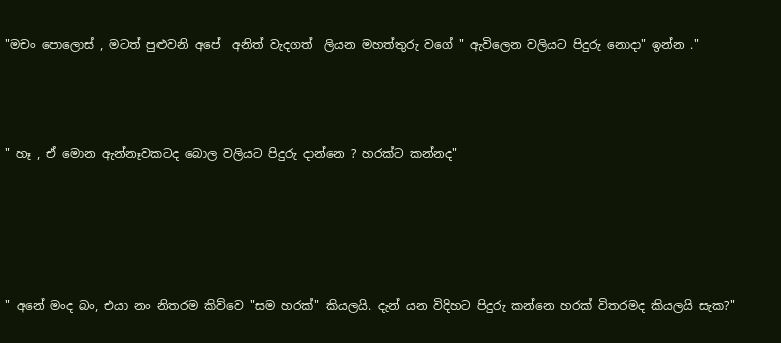"මචං පොලොස් , මටත් පුළුවනි අපේ  අනිත් වැදගත්  ලියන මහත්තුරු වගේ " ඇවිලෙන වලියට පිදුරු නොදා" ඉන්න ."




" හෑ , ඒ මොන ඇන්නෑවකටද බොල වලියට පිදුරු දාන්නෙ ? හරක්ට කන්නද"






" අනේ මංද බං, එයා නං නිතරම කිව්වෙ "සම හරක්" කියලයි. දැන් යන විදිහට පිදුරු කන්නෙ හරක් විතරමද කියලයි සැක?"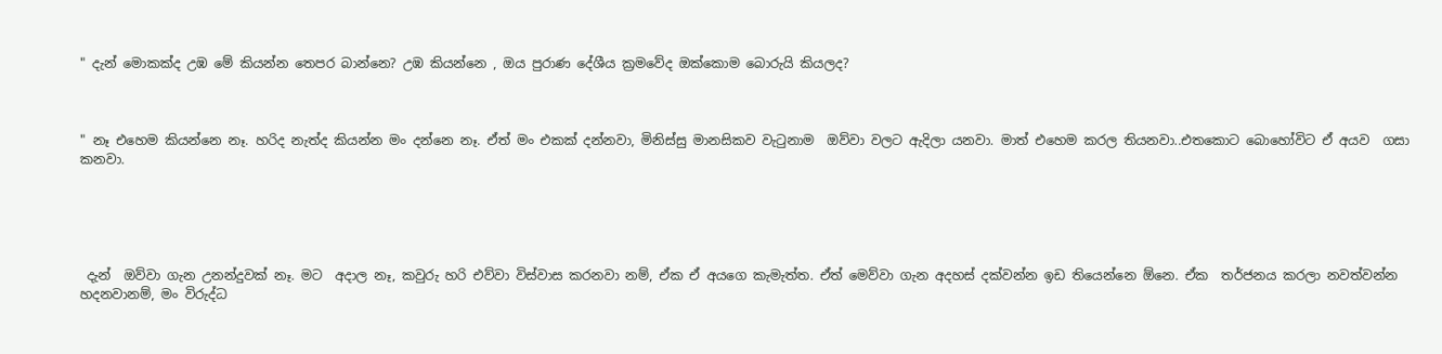" දැන් මොකක්ද උඹ මේ කියන්න තෙපර බාන්නෙ? උඹ කියන්නෙ , ඔය පුරාණ දේශීය ක්‍රමවේද ඔක්කොම බොරුයි කියලද?



" නෑ එහෙම කියන්නෙ නෑ. හරිද නැත්ද කියන්න මං දන්නෙ නෑ. ඒත් මං එකක් දන්නවා, මිනිස්සු මානසිකව වැ‍ටුනාම  ඔව්වා වලට ඇදිලා යනවා. මාත් එහෙම කරල තියනවා..එතකොට බොහෝවිට ඒ අයව  ගසා කනවා.





 දැන්  ඔව්වා ගැන උනන්දුවක් නෑ. මට  අදාල නෑ, කවුරු හරි එව්වා විස්වාස කරනවා නම්, ඒක ඒ අයගෙ කැමැත්ත. ඒත් මෙව්වා ගැන අදහස් දක්වන්න ඉඩ තියෙන්නෙ ඕනෙ. ඒක  තර්ජනය කරලා නවත්වන්න හදනවානම්, මං විරුද්ධ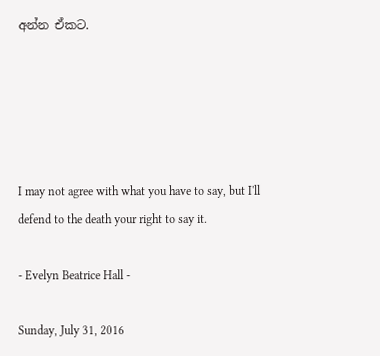අන්න ඒකට.





I may not agree with what you have to say, but I'll defend to the death your right to say it.

- Evelyn Beatrice Hall -

Sunday, July 31, 2016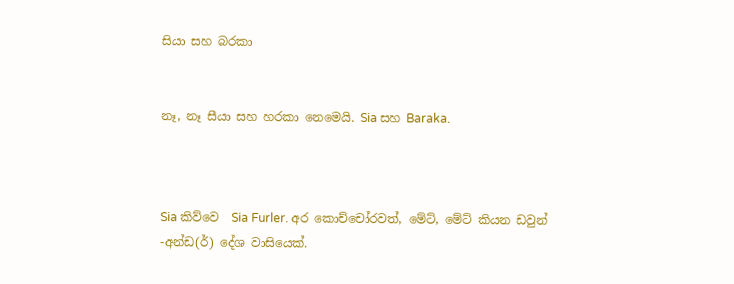සියා සහ බරකා


නෑ, නෑ සීයා සහ හරකා නෙමෙයි. Sia සහ Baraka.



Sia කිව්වෙ  Sia Furler. අර කොච්චෝරවත්, මේට්, මේට් කියන ඩවුන් -අන්ඩ(ර්) දේශ වාසියෙක්.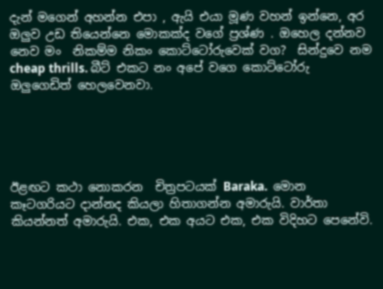දැන් මගෙන් අහන්න එපා , ඇයි එයා මූණ වහන් ඉන්නෙ, අර  ඔලුව උඩ තියෙන්නෙ මොකක්ද වගේ ප්‍රශ්ණ . ඔහෙල දන්නව නෙව මං  නිකම්ම නිකං කොට්ටෝරුවෙක් වග?  සින්දුවෙ නම  cheap thrills. බීට් එකට නං අපේ වගෙ කොට්ටෝරු ඔලුගෙඩිත් හෙලවෙනවා.





ඊළඟට කථා නොකරන  චිත්‍රපටයක් Baraka.  මොන කෑටගරියට දාන්නද කියලා හිතාගන්න අමාරුයි. වාර්තා කියන්නත් අමාරුයි. එක, එක අයට එක, එක විදිහට පෙනේවි.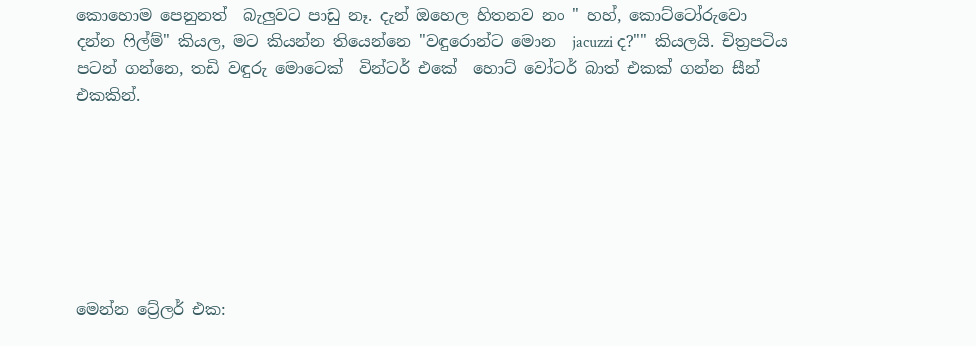කොහොම පෙනුනත්  බැලුවට පාඩු නෑ. දැන් ඔහෙල හිතනව නං " හහ්, කොට්ටෝරුවො දන්න ‍ෆිල්ම්" කියල, මට කියන්න තියෙන්නෙ "වඳුරොන්ට මොන  jacuzzi ද?"" කියලයි. චිත්‍රපටිය පටන් ගන්නෙ, තඩි වඳුරු මොටෙක්  වින්ටර් එකේ  හොට් වෝටර් බාත් එකක් ගන්න සීන් එකකින්.







මෙන්න ට්‍රේලර් එක: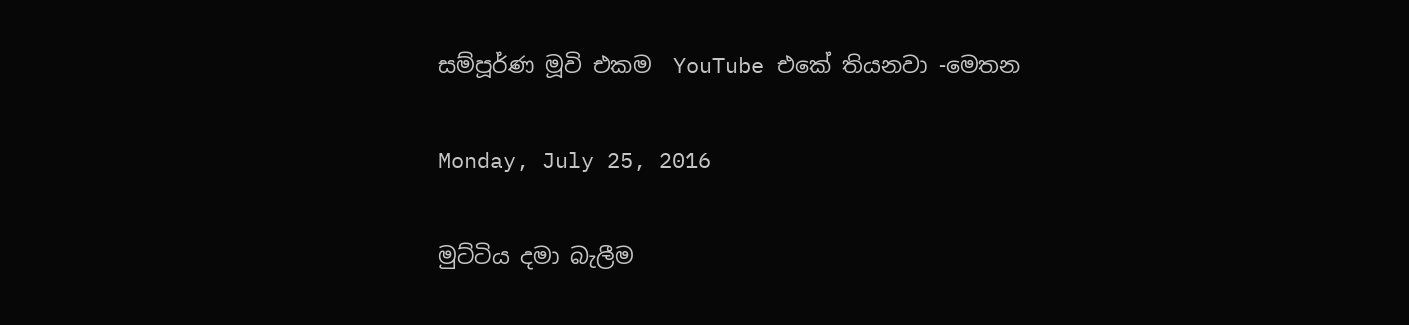සම්පූර්ණ මූවි එකම  YouTube එකේ තියනවා -මෙතන

Monday, July 25, 2016

මුට්ටිය දමා බැලීම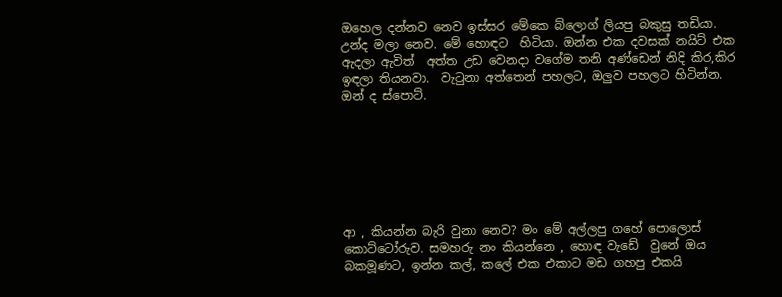ඔහෙල දන්නව නෙව ඉස්සර මේකෙ බ්ලොග් ලියපු බකුසු තඩියා. උන්ද මලා නෙව. මේ හොඳට  හිටියා. ඔන්න එක දවසක් නයිට් එක ඇදලා ඇවිත්  අත්ත උඩ වෙනදා වගේම තනි අණ්ඩෙන් නිදි කිර,කිර ඉඳලා තියනවා.  වැ‍ටුනා අත්තෙන් පහලට, ඔලුව පහලට හිටින්න. ඔන් ද ස්පොට්.







ආ , කියන්න බැරි වුනා නෙව? මං මේ අල්ලපු ගහේ පොලොස් කොට්ටෝරුව. සමහරු නං කියන්නෙ , හොඳ වැඩේ  වුනේ ඔය බකමූණට, ඉන්න කල්, කලේ එක එකාට මඩ ගහපු එකයි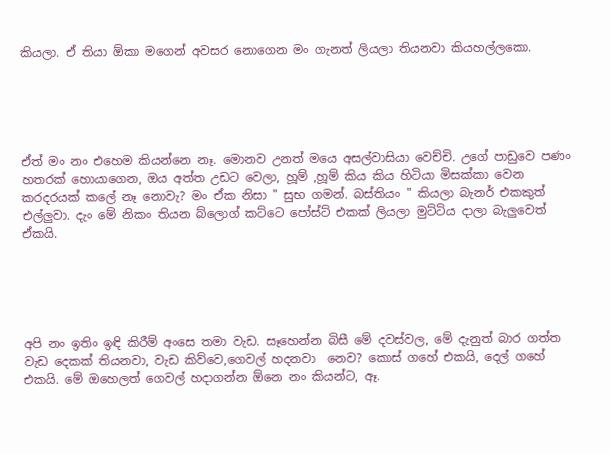කියලා. ඒ තියා ඕකා මගෙන් අවසර නොගෙන මං ගැනත් ලියලා තියනවා කියහල්ලකො.





ඒත් මං නං එහෙම කියන්නෙ නෑ. මොනව උනත් මයෙ අසල්වාසියා වෙච්චි. උගේ පාඩුවෙ පණං හතරක් හොයාගෙන, ඔය අත්ත උඩට වෙලා, හූම් ,හූම් කිය කිය හිටියා මිසක්කා වෙන කරදරයක් කලේ නෑ නොවැ? මං ඒක නිසා " සුභ ගමන්. බස්තියං " කියලා බැනර් එකකුත් එල්ලුවා. දැං මේ නිකං තියන බ්ලොග් කට්ටෙ පෝස්ට් එකක් ලියලා මුට්ටිය දාලා බැලුවෙත් ඒකයි.





අපි නං ඉතිං ඉඳි කිරීම් අංසෙ තමා වැඩ. සෑහෙන්න බිසී මේ දවස්වල, මේ දැනුත් බාර ගත්ත වැඩ දෙකක් තියනවා, වැඩ කිව්වෙ,ගෙවල් හදනවා  නෙව? කොස් ගහේ එකයි, දෙල් ගහේ එකයි. මේ ඔහෙලත් ගෙවල් හදාගන්න ඕනෙ නං කියන්ට, ඈ.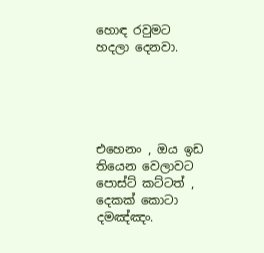හොඳ රවුමට  හදලා දෙනවා.





එහෙනං , ඔය ඉඩ තියෙන වෙලාවට පොස්ට් කට්ටත් , දෙකක් කොටා දමඤ්ඤං.